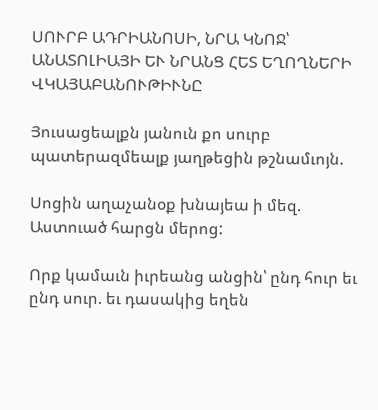ՍՈՒՐԲ ԱԴՐԻԱՆՈՍԻ, ՆՐԱ ԿՆՈՋ՝ ԱՆԱՏՈԼԻԱՅԻ ԵՒ ՆՐԱՆՑ ՀԵՏ ԵՂՈՂՆԵՐԻ ՎԿԱՅԱԲԱՆՈՒԹԻՒՆԸ

Յուսացեալքն յանուն քո սուրբ պատերազմեալք յաղթեցին թշնամւոյն.

Սոցին աղաչանօք խնայեա ի մեզ. Աստուած հարցն մերոց:

Որք կամաւն իւրեանց անցին՝ ընդ հուր եւ ընդ սուր. եւ դասակից եղեն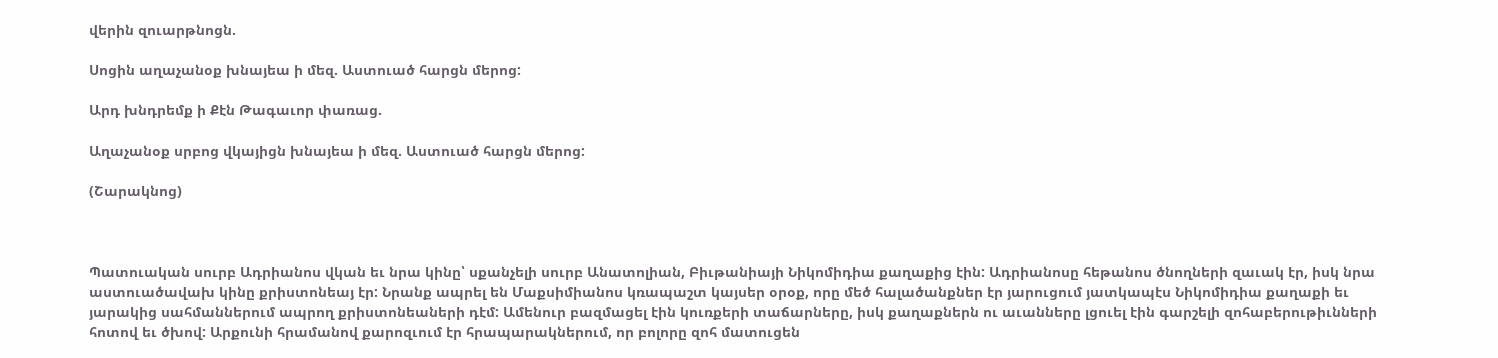վերին զուարթնոցն.

Սոցին աղաչանօք խնայեա ի մեզ. Աստուած հարցն մերոց:

Արդ խնդրեմք ի Քէն Թագաւոր փառաց.

Աղաչանօք սրբոց վկայիցն խնայեա ի մեզ. Աստուած հարցն մերոց:

(Շարակնոց)



Պատուական սուրբ Ադրիանոս վկան եւ նրա կինը՝ սքանչելի սուրբ Անատոլիան, Բիւթանիայի Նիկոմիդիա քաղաքից էին: Ադրիանոսը հեթանոս ծնողների զաւակ էր, իսկ նրա աստուածավախ կինը քրիստոնեայ էր: Նրանք ապրել են Մաքսիմիանոս կռապաշտ կայսեր օրօք, որը մեծ հալածանքներ էր յարուցում յատկապէս Նիկոմիդիա քաղաքի եւ յարակից սահմաններում ապրող քրիստոնեաների դէմ: Ամենուր բազմացել էին կուռքերի տաճարները, իսկ քաղաքներն ու աւանները լցուել էին գարշելի զոհաբերութիւնների հոտով եւ ծխով: Արքունի հրամանով քարոզւում էր հրապարակներում, որ բոլորը զոհ մատուցեն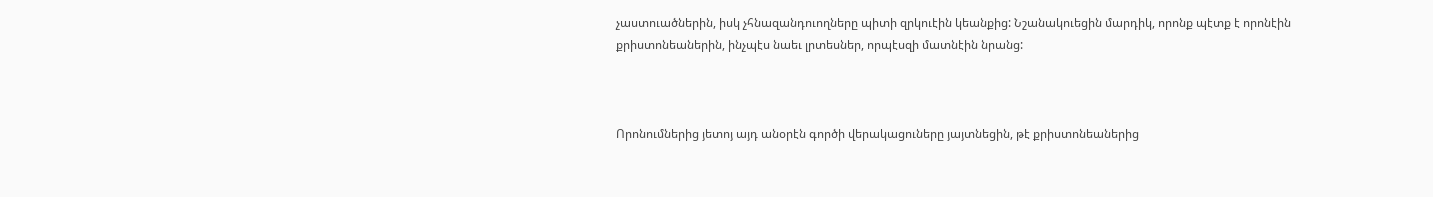չաստուածներին, իսկ չհնազանդուողները պիտի զրկուէին կեանքից: Նշանակուեցին մարդիկ, որոնք պէտք է որոնէին քրիստոնեաներին, ինչպէս նաեւ լրտեսներ, որպէսզի մատնէին նրանց:



Որոնումներից յետոյ այդ անօրէն գործի վերակացուները յայտնեցին, թէ քրիստոնեաներից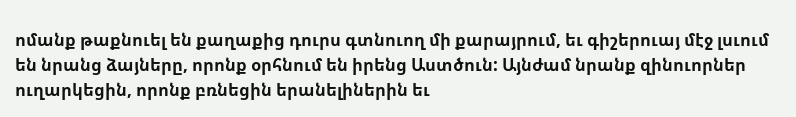ոմանք թաքնուել են քաղաքից դուրս գտնուող մի քարայրում, եւ գիշերուայ մէջ լսւում են նրանց ձայները, որոնք օրհնում են իրենց Աստծուն: Այնժամ նրանք զինուորներ ուղարկեցին, որոնք բռնեցին երանելիներին եւ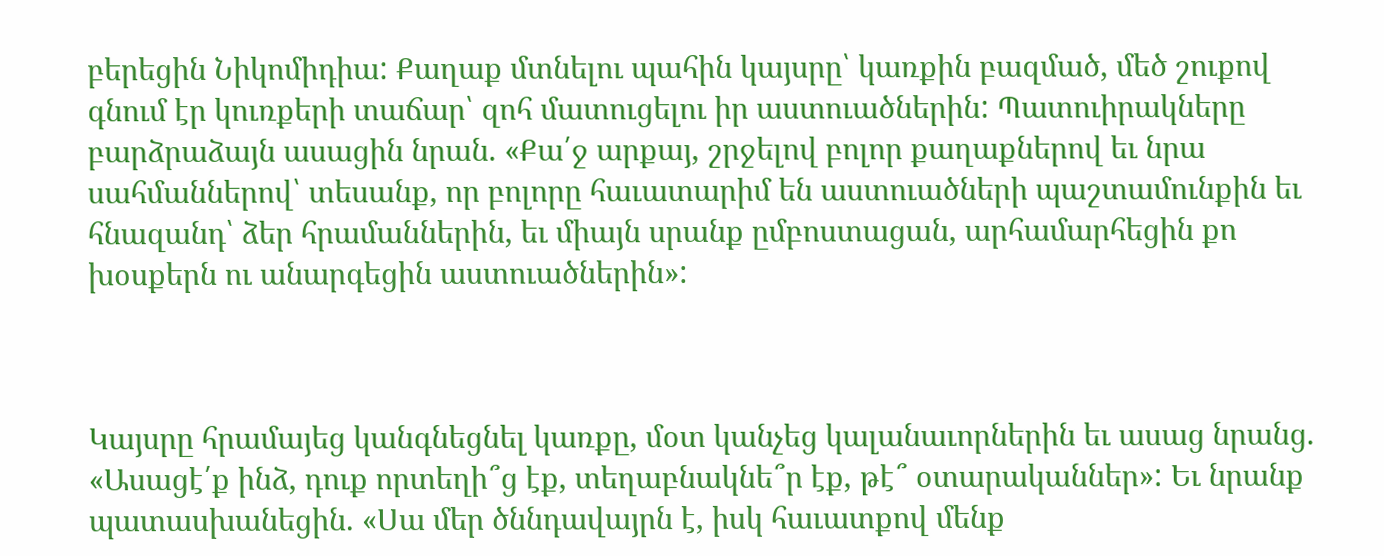բերեցին Նիկոմիդիա: Քաղաք մտնելու պահին կայսրը՝ կառքին բազմած, մեծ շուքով գնում էր կուռքերի տաճար՝ զոհ մատուցելու իր աստուածներին: Պատուիրակները բարձրաձայն ասացին նրան. «Քա՛ջ արքայ, շրջելով բոլոր քաղաքներով եւ նրա սահմաններով՝ տեսանք, որ բոլորը հաւատարիմ են աստուածների պաշտամունքին եւ հնազանդ՝ ձեր հրամաններին, եւ միայն սրանք ըմբոստացան, արհամարհեցին քո խօսքերն ու անարգեցին աստուածներին»:



Կայսրը հրամայեց կանգնեցնել կառքը, մօտ կանչեց կալանաւորներին եւ ասաց նրանց. «Ասացէ՛ք ինձ, դուք որտեղի՞ց էք, տեղաբնակնե՞ր էք, թէ՞ օտարականներ»: Եւ նրանք պատասխանեցին. «Սա մեր ծննդավայրն է, իսկ հաւատքով մենք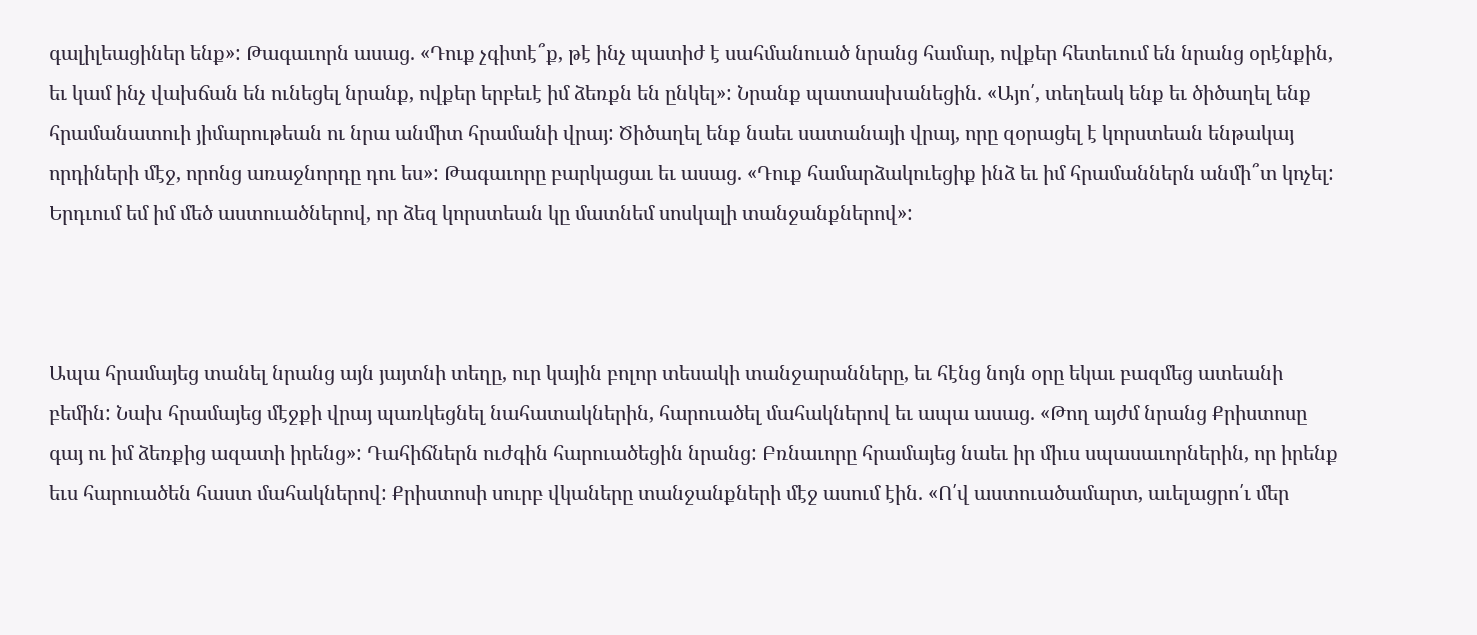գալիլեացիներ ենք»: Թագաւորն ասաց. «Դուք չգիտէ՞ք, թէ ինչ պատիժ է սահմանուած նրանց համար, ովքեր հետեւում են նրանց օրէնքին, եւ կամ ինչ վախճան են ունեցել նրանք, ովքեր երբեւէ իմ ձեռքն են ընկել»: Նրանք պատասխանեցին. «Այո՛, տեղեակ ենք եւ ծիծաղել ենք հրամանատուի յիմարութեան ու նրա անմիտ հրամանի վրայ: Ծիծաղել ենք նաեւ սատանայի վրայ, որը զօրացել է կորստեան ենթակայ որդիների մէջ, որոնց առաջնորդը դու ես»: Թագաւորը բարկացաւ եւ ասաց. «Դուք համարձակուեցիք ինձ եւ իմ հրամաններն անմի՞տ կոչել: Երդւում եմ իմ մեծ աստուածներով, որ ձեզ կորստեան կը մատնեմ սոսկալի տանջանքներով»:



Ապա հրամայեց տանել նրանց այն յայտնի տեղը, ուր կային բոլոր տեսակի տանջարանները, եւ հէնց նոյն օրը եկաւ բազմեց ատեանի բեմին: Նախ հրամայեց մէջքի վրայ պառկեցնել նահատակներին, հարուածել մահակներով եւ ապա ասաց. «Թող այժմ նրանց Քրիստոսը գայ ու իմ ձեռքից ազատի իրենց»: Դահիճներն ուժգին հարուածեցին նրանց: Բռնաւորը հրամայեց նաեւ իր միւս սպասաւորներին, որ իրենք եւս հարուածեն հաստ մահակներով: Քրիստոսի սուրբ վկաները տանջանքների մէջ ասում էին. «Ո՛վ աստուածամարտ, աւելացրո՛ւ մեր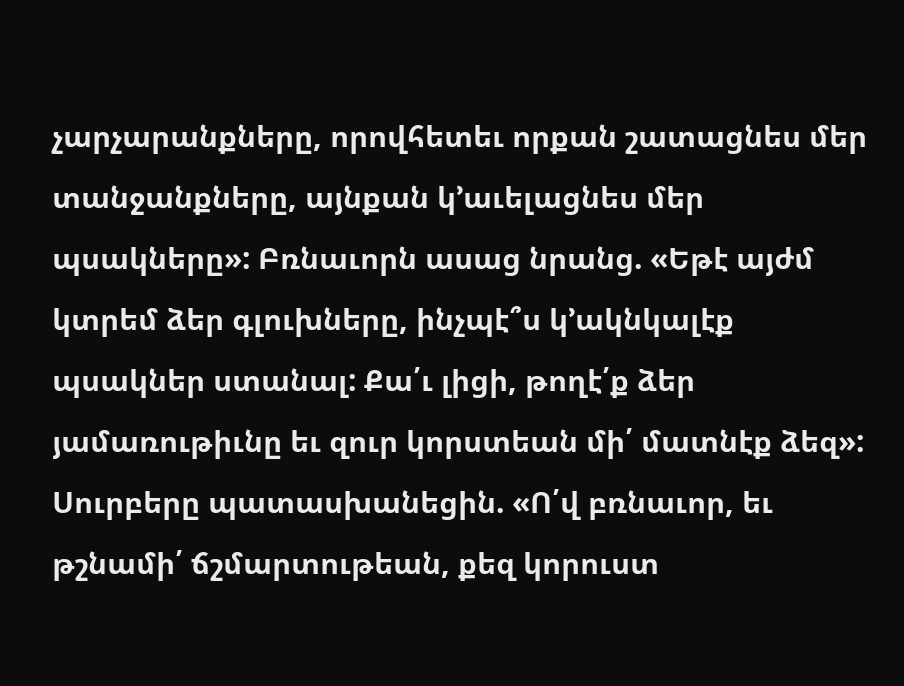չարչարանքները, որովհետեւ որքան շատացնես մեր տանջանքները, այնքան կ՚աւելացնես մեր պսակները»: Բռնաւորն ասաց նրանց. «Եթէ այժմ կտրեմ ձեր գլուխները, ինչպէ՞ս կ՚ակնկալէք պսակներ ստանալ: Քա՛ւ լիցի, թողէ՛ք ձեր յամառութիւնը եւ զուր կորստեան մի՛ մատնէք ձեզ»: Սուրբերը պատասխանեցին. «Ո՛վ բռնաւոր, եւ թշնամի՛ ճշմարտութեան, քեզ կորուստ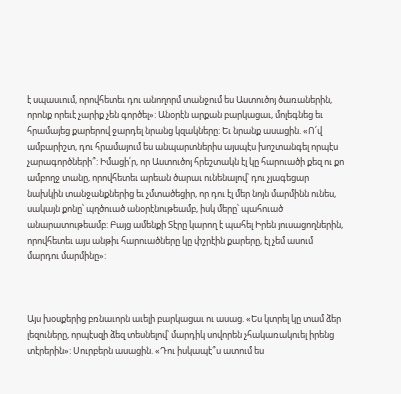է սպասւում, որովհետեւ դու անողորմ տանջում ես Աստուծոյ ծառաներին, որոնք որեւէ չարիք չեն գործել»: Անօրէն արքան բարկացաւ, մոլեգնեց եւ հրամայեց քարերով ջարդել նրանց կզակները: Եւ նրանք ասացին. «Ո՛վ ամբարիշտ, դու հրամայում ես անպարտներիս այսպէս խոշտանգել որպէս չարագործների՞: Իմացի՛ր, որ Աստուծոյ հրեշտակն էլ կը հարուածի քեզ ու քո ամբողջ տանը, որովհետեւ արեան ծարաւ ունենալով՝ դու չյագեցար նախկին տանջանքներից եւ չմտածեցիր, որ դու էլ մեր նոյն մարմինն ունես, սակայն քոնը՝ պղծուած անօրէնութեամբ, իսկ մերը՝ պահուած անարատութեամբ: Բայց ամենքի Տէրը կարող է պահել Իրեն յուսացողներին, որովհետեւ այս անթիւ հարուածները կը փշրէին քարերը, էլ չեմ ասում մարդու մարմինը»:



Այս խօսքերից բռնաւորն աւելի բարկացաւ ու ասաց. «Ես կտրել կը տամ ձեր լեզուները, որպէսզի ձեզ տեսնելով՝ մարդիկ սովորեն չհակառակուել իրենց տէրերին»: Սուրբերն ասացին. «Դու իսկապէ՞ս ատում ես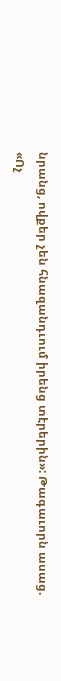նրանց, ովքեր չեն հնազանդւում իրենց տէրերին»: Թագաւորն ասաց. «Ոչ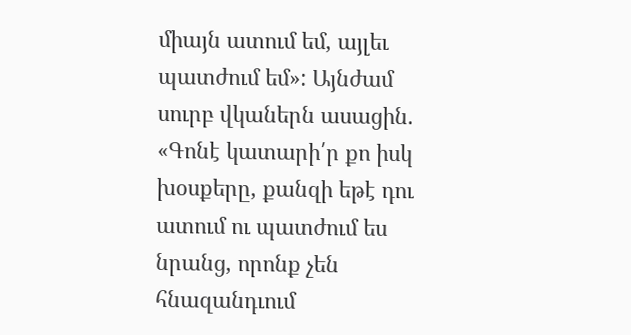միայն ատում եմ, այլեւ պատժում եմ»: Այնժամ սուրբ վկաներն ասացին. «Գոնէ կատարի՛ր քո իսկ խօսքերը, քանզի եթէ դու ատում ու պատժում ես նրանց, որոնք չեն հնազանդւում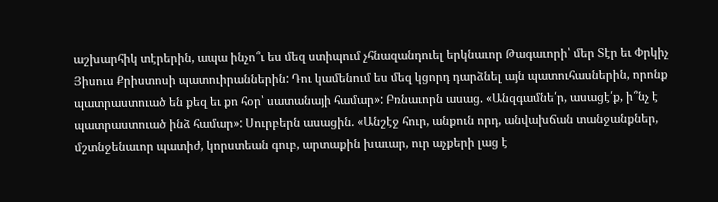աշխարհիկ տէրերին, ապա ինչո՞ւ ես մեզ ստիպում չհնազանդուել երկնաւոր Թագաւորի՝ մեր Տէր եւ Փրկիչ Յիսուս Քրիստոսի պատուիրաններին: Դու կամենում ես մեզ կցորդ դարձնել այն պատուհասներին, որոնք պատրաստուած են քեզ եւ քո հօր՝ սատանայի համար»: Բռնաւորն ասաց. «Անզգամնե՛ր, ասացէ՛ք, ի՞նչ է պատրաստուած ինձ համար»: Սուրբերն ասացին. «Անշէջ հուր, անքուն որդ, անվախճան տանջանքներ, մշտնջենաւոր պատիժ, կորստեան գուբ, արտաքին խաւար, ուր աչքերի լաց է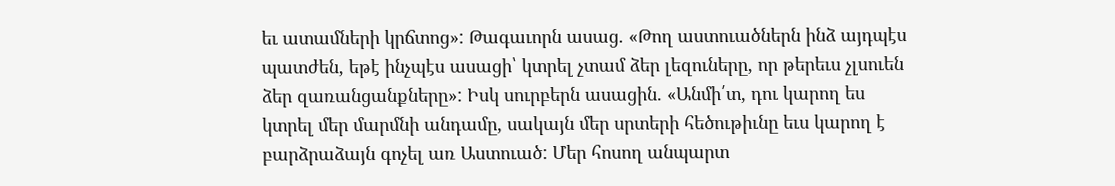եւ ատամների կրճտոց»: Թագաւորն ասաց. «Թող աստուածներն ինձ այդպէս պատժեն, եթէ ինչպէս ասացի՝ կտրել չտամ ձեր լեզուները, որ թերեւս չլսուեն ձեր զառանցանքները»: Իսկ սուրբերն ասացին. «Անմի՛տ, դու կարող ես կտրել մեր մարմնի անդամը, սակայն մեր սրտերի հեծութիւնը եւս կարող է բարձրաձայն գոչել առ Աստուած: Մեր հոսող անպարտ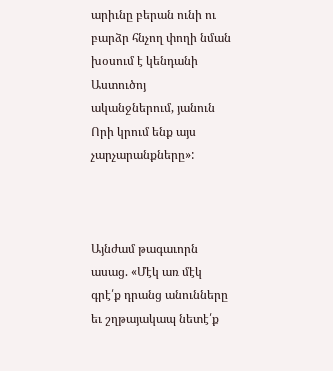արիւնը բերան ունի ու բարձր հնչող փողի նման խօսում է կենդանի Աստուծոյ ականջներում, յանուն Որի կրում ենք այս չարչարանքները»:



Այնժամ թագաւորն ասաց. «Մէկ առ մէկ գրէ՛ք դրանց անունները եւ շղթայակապ նետէ՛ք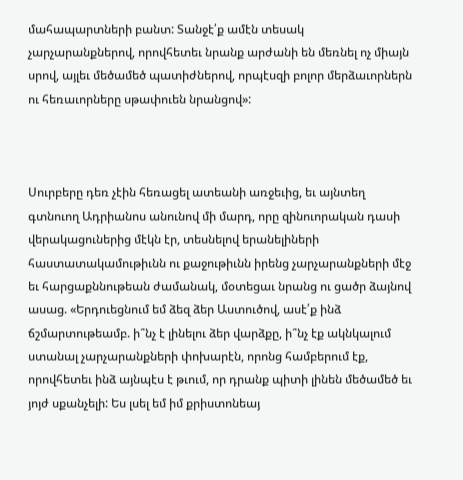մահապարտների բանտ: Տանջէ՛ք ամէն տեսակ չարչարանքներով, որովհետեւ նրանք արժանի են մեռնել ոչ միայն սրով, այլեւ մեծամեծ պատիժներով, որպէսզի բոլոր մերձաւորներն ու հեռաւորները սթափուեն նրանցով»:



Սուրբերը դեռ չէին հեռացել ատեանի առջեւից, եւ այնտեղ գտնուող Ադրիանոս անունով մի մարդ, որը զինուորական դասի վերակացուներից մէկն էր, տեսնելով երանելիների հաստատակամութիւնն ու քաջութիւնն իրենց չարչարանքների մէջ եւ հարցաքննութեան ժամանակ, մօտեցաւ նրանց ու ցածր ձայնով ասաց. «Երդուեցնում եմ ձեզ ձեր Աստուծով, ասէ՛ք ինձ ճշմարտութեամբ. ի՞նչ է լինելու ձեր վարձքը, ի՞նչ էք ակնկալում ստանալ չարչարանքների փոխարէն, որոնց համբերում էք, որովհետեւ ինձ այնպէս է թւում, որ դրանք պիտի լինեն մեծամեծ եւ յոյժ սքանչելի: Ես լսել եմ իմ քրիստոնեայ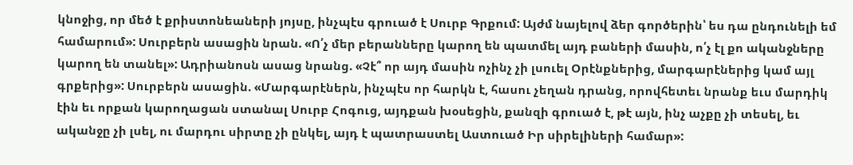կնոջից, որ մեծ է քրիստոնեաների յոյսը, ինչպէս գրուած է Սուրբ Գրքում: Այժմ նայելով ձեր գործերին՝ ես դա ընդունելի եմ համարում»: Սուրբերն ասացին նրան. «Ո՛չ մեր բերանները կարող են պատմել այդ բաների մասին, ո՛չ էլ քո ականջները կարող են տանել»: Ադրիանոսն ասաց նրանց. «Չէ՞ որ այդ մասին ոչինչ չի լսուել Օրէնքներից, մարգարէներից կամ այլ գրքերից»: Սուրբերն ասացին. «Մարգարէներն, ինչպէս որ հարկն է, հասու չեղան դրանց, որովհետեւ նրանք եւս մարդիկ էին եւ որքան կարողացան ստանալ Սուրբ Հոգուց, այդքան խօսեցին, քանզի գրուած է, թէ այն, ինչ աչքը չի տեսել, եւ ականջը չի լսել, ու մարդու սիրտը չի ընկել, այդ է պատրաստել Աստուած Իր սիրելիների համար»: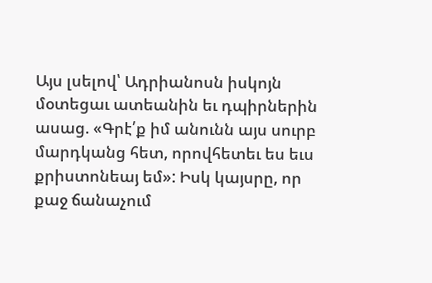Այս լսելով՝ Ադրիանոսն իսկոյն մօտեցաւ ատեանին եւ դպիրներին ասաց. «Գրէ՛ք իմ անունն այս սուրբ մարդկանց հետ, որովհետեւ ես եւս քրիստոնեայ եմ»: Իսկ կայսրը, որ քաջ ճանաչում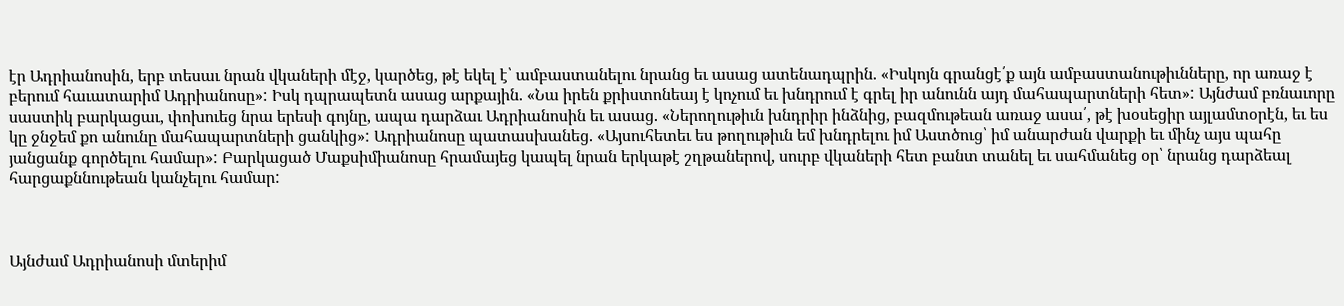էր Ադրիանոսին, երբ տեսաւ նրան վկաների մէջ, կարծեց, թէ եկել է՝ ամբաստանելու նրանց եւ ասաց ատենադպրին. «Իսկոյն գրանցէ՛ք այն ամբաստանութիւնները, որ առաջ է բերում հաւատարիմ Ադրիանոսը»: Իսկ դպրապետն ասաց արքային. «Նա իրեն քրիստոնեայ է կոչում եւ խնդրում է գրել իր անունն այդ մահապարտների հետ»: Այնժամ բռնաւորը սաստիկ բարկացաւ, փոխուեց նրա երեսի գոյնը, ապա դարձաւ Ադրիանոսին եւ ասաց. «Ներողութիւն խնդրիր ինձնից, բազմութեան առաջ ասա՛, թէ խօսեցիր այլամտօրէն, եւ ես կը ջնջեմ քո անունը մահապարտների ցանկից»: Ադրիանոսը պատասխանեց. «Այսուհետեւ ես թողութիւն եմ խնդրելու իմ Աստծուց՝ իմ անարժան վարքի եւ մինչ այս պահը յանցանք գործելու համար»: Բարկացած Մաքսիմիանոսը հրամայեց կապել նրան երկաթէ շղթաներով, սուրբ վկաների հետ բանտ տանել եւ սահմանեց օր՝ նրանց դարձեալ հարցաքննութեան կանչելու համար:



Այնժամ Ադրիանոսի մտերիմ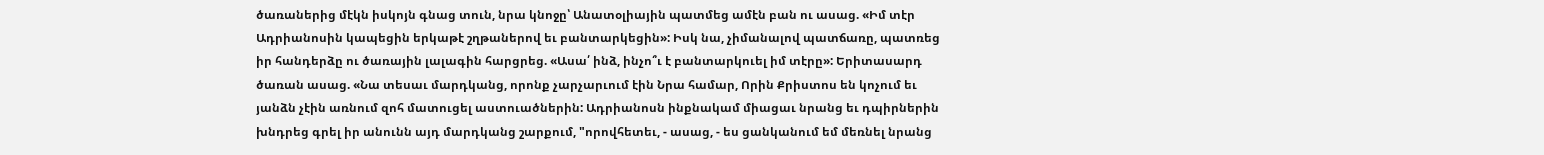ծառաներից մէկն իսկոյն գնաց տուն, նրա կնոջը՝ Անատօլիային պատմեց ամէն բան ու ասաց. «Իմ տէր Ադրիանոսին կապեցին երկաթէ շղթաներով եւ բանտարկեցին»: Իսկ նա, չիմանալով պատճառը, պատռեց իր հանդերձը ու ծառային լալագին հարցրեց. «Ասա՛ ինձ, ինչո՞ւ է բանտարկուել իմ տէրը»: Երիտասարդ ծառան ասաց. «Նա տեսաւ մարդկանց, որոնք չարչարւում էին Նրա համար, Որին Քրիստոս են կոչում եւ յանձն չէին առնում զոհ մատուցել աստուածներին: Ադրիանոսն ինքնակամ միացաւ նրանց եւ դպիրներին խնդրեց գրել իր անունն այդ մարդկանց շարքում, "որովհետեւ, - ասաց, - ես ցանկանում եմ մեռնել նրանց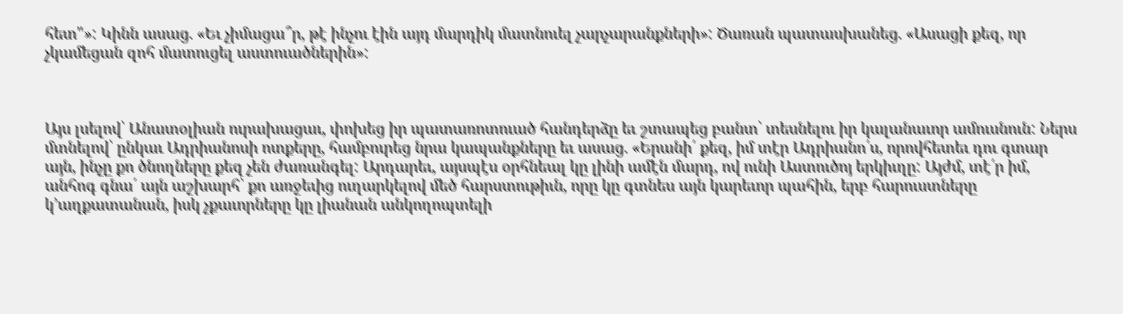հետ"»: Կինն ասաց. «Եւ չիմացա՞ր, թէ ինչու էին այդ մարդիկ մատնուել չարչարանքների»: Ծառան պատասխանեց. «Ասացի քեզ, որ չկամեցան զոհ մատուցել աստուածներին»:



Այս լսելով՝ Անատօլիան ուրախացաւ, փոխեց իր պատառոտուած հանդերձը եւ շտապեց բանտ՝ տեսնելու իր կալանաւոր ամուսնուն: Ներս մտնելով՝ ընկաւ Ադրիանոսի ոտքերը, համբուրեց նրա կապանքները եւ ասաց. «Երանի՛ քեզ, իմ տէր Ադրիանո՛ս, որովհետեւ դու գտար այն, ինչը քո ծնողները քեզ չեն ժառանգել: Արդարեւ, այսպէս օրհնեալ կը լինի ամէն մարդ, ով ունի Աստուծոյ երկիւղը: Այժմ, տէ՛ր իմ, անհոգ գնա՛ այն աշխարհ՝ քո առջեւից ուղարկելով մեծ հարստութիւն, որը կը գտնես այն կարեւոր պահին, երբ հարուստները կ՚աղքատանան, իսկ չքաւորները կը լիանան անկողոպտելի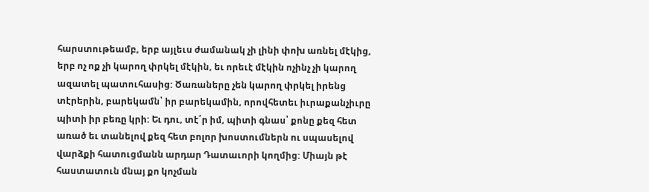հարստութեամբ, երբ այլեւս ժամանակ չի լինի փոխ առնել մէկից, երբ ոչ ոք չի կարող փրկել մէկին, եւ որեւէ մէկին ոչինչ չի կարող ազատել պատուհասից: Ծառաները չեն կարող փրկել իրենց տէրերին, բարեկամն՝ իր բարեկամին, որովհետեւ իւրաքանչիւրը պիտի իր բեռը կրի: Եւ դու, տէ՛ր իմ, պիտի գնաս՝ քոնը քեզ հետ առած եւ տանելով քեզ հետ բոլոր խոստումներն ու սպասելով վարձքի հատուցմանն արդար Դատաւորի կողմից: Միայն թէ հաստատուն մնայ քո կոչման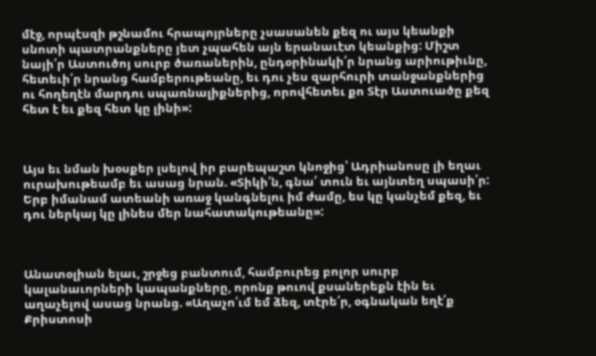մէջ, որպէսզի թշնամու հրապոյրները չսասանեն քեզ ու այս կեանքի սնոտի պատրանքները յետ չպահեն այն երանաւէտ կեանքից: Միշտ նայի՛ր Աստուծոյ սուրբ ծառաներին, ընդօրինակի՛ր նրանց արիութիւնը, հետեւի՛ր նրանց համբերութեանը, եւ դու չես զարհուրի տանջանքներից ու հողեղէն մարդու սպառնալիքներից, որովհետեւ քո Տէր Աստուածը քեզ հետ է եւ քեզ հետ կը լինի»:



Այս եւ նման խօսքեր լսելով իր բարեպաշտ կնոջից՝ Ադրիանոսը լի եղաւ ուրախութեամբ եւ ասաց նրան. «Տիկի՛ն, գնա՛ տուն եւ այնտեղ սպասի՛ր: Երբ իմանամ ատեանի առաջ կանգնելու իմ ժամը, ես կը կանչեմ քեզ, եւ դու ներկայ կը լինես մեր նահատակութեանը»:



Անատօլիան ելաւ, շրջեց բանտում, համբուրեց բոլոր սուրբ կալանաւորների կապանքները, որոնք թուով քսաներեքն էին եւ աղաչելով ասաց նրանց. «Աղաչո՛ւմ եմ ձեզ, տէրե՛ր, օգնական եղէ՛ք Քրիստոսի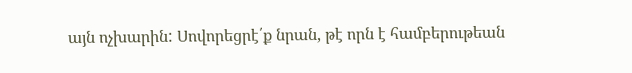այն ոչխարին: Սովորեցրէ՛ք նրան, թէ որն է համբերութեան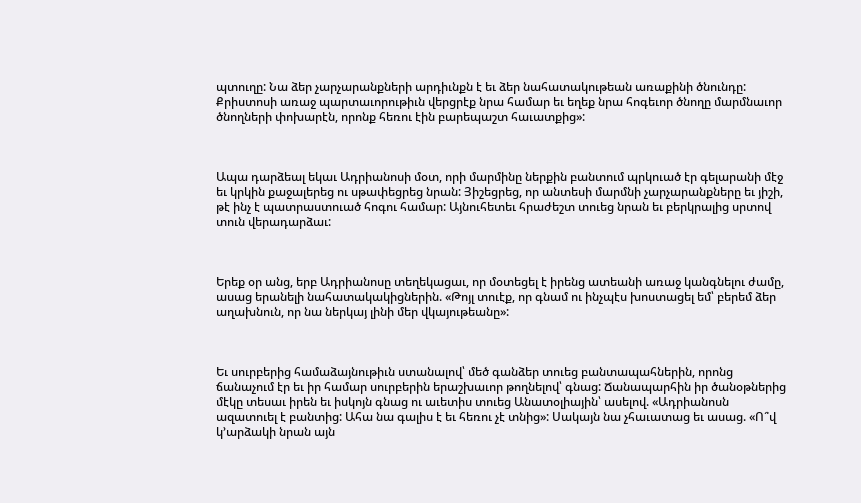պտուղը: Նա ձեր չարչարանքների արդիւնքն է եւ ձեր նահատակութեան առաքինի ծնունդը: Քրիստոսի առաջ պարտաւորութիւն վերցրէք նրա համար եւ եղեք նրա հոգեւոր ծնողը մարմնաւոր ծնողների փոխարէն, որոնք հեռու էին բարեպաշտ հաւատքից»:



Ապա դարձեալ եկաւ Ադրիանոսի մօտ, որի մարմինը ներքին բանտում պրկուած էր գելարանի մէջ եւ կրկին քաջալերեց ու սթափեցրեց նրան: Յիշեցրեց, որ անտեսի մարմնի չարչարանքները եւ յիշի, թէ ինչ է պատրաստուած հոգու համար: Այնուհետեւ հրաժեշտ տուեց նրան եւ բերկրալից սրտով տուն վերադարձաւ:



Երեք օր անց, երբ Ադրիանոսը տեղեկացաւ, որ մօտեցել է իրենց ատեանի առաջ կանգնելու ժամը, ասաց երանելի նահատակակիցներին. «Թոյլ տուէք, որ գնամ ու ինչպէս խոստացել եմ՝ բերեմ ձեր աղախնուն, որ նա ներկայ լինի մեր վկայութեանը»:



Եւ սուրբերից համաձայնութիւն ստանալով՝ մեծ գանձեր տուեց բանտապահներին, որոնց ճանաչում էր եւ իր համար սուրբերին երաշխաւոր թողնելով՝ գնաց: Ճանապարհին իր ծանօթներից մէկը տեսաւ իրեն եւ իսկոյն գնաց ու աւետիս տուեց Անատօլիային՝ ասելով. «Ադրիանոսն ազատուել է բանտից: Ահա նա գալիս է եւ հեռու չէ տնից»: Սակայն նա չհաւատաց եւ ասաց. «Ո՞վ կ՚արձակի նրան այն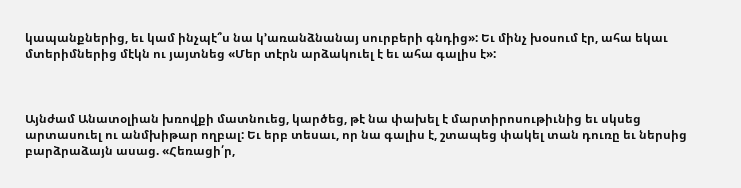կապանքներից, եւ կամ ինչպէ՞ս նա կ՚առանձնանայ սուրբերի գնդից»: Եւ մինչ խօսում էր, ահա եկաւ մտերիմներից մէկն ու յայտնեց «Մեր տէրն արձակուել է եւ ահա գալիս է»:



Այնժամ Անատօլիան խռովքի մատնուեց, կարծեց, թէ նա փախել է մարտիրոսութիւնից եւ սկսեց արտասուել ու անմխիթար ողբալ: Եւ երբ տեսաւ, որ նա գալիս է, շտապեց փակել տան դուռը եւ ներսից բարձրաձայն ասաց. «Հեռացի՛ր,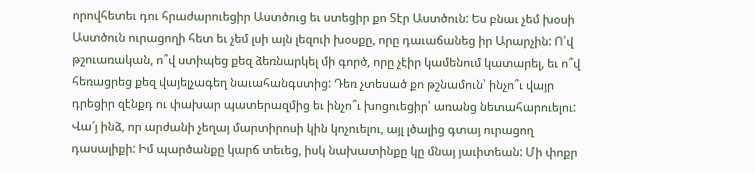որովհետեւ դու հրաժարուեցիր Աստծուց եւ ստեցիր քո Տէր Աստծուն: Ես բնաւ չեմ խօսի Աստծուն ուրացողի հետ եւ չեմ լսի այն լեզուի խօսքը, որը դաւաճանեց իր Արարչին: Ո՛վ թշուառական, ո՞վ ստիպեց քեզ ձեռնարկել մի գործ, որը չէիր կամենում կատարել, եւ ո՞վ հեռացրեց քեզ վայելչագեղ նաւահանգստից: Դեռ չտեսած քո թշնամուն՝ ինչո՞ւ վայր դրեցիր զէնքդ ու փախար պատերազմից եւ ինչո՞ւ խոցուեցիր՝ առանց նետահարուելու: Վա՜յ ինձ, որ արժանի չեղայ մարտիրոսի կին կոչուելու, այլ լծալից գտայ ուրացող դասալիքի: Իմ պարծանքը կարճ տեւեց, իսկ նախատինքը կը մնայ յաւիտեան: Մի փոքր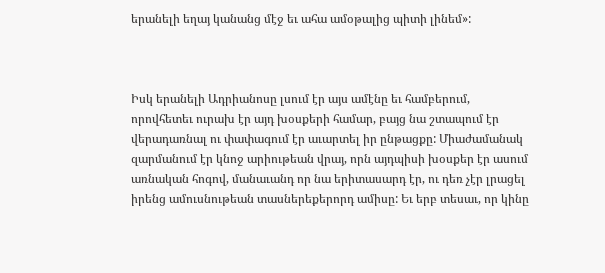երանելի եղայ կանանց մէջ եւ ահա ամօթալից պիտի լինեմ»:



Իսկ երանելի Ադրիանոսը լսում էր այս ամէնը եւ համբերում, որովհետեւ ուրախ էր այդ խօսքերի համար, բայց նա շտապում էր վերադառնալ ու փափագում էր աւարտել իր ընթացքը: Միաժամանակ զարմանում էր կնոջ արիութեան վրայ, որն այդպիսի խօսքեր էր ասում առնական հոգով, մանաւանդ որ նա երիտասարդ էր, ու դեռ չէր լրացել իրենց ամուսնութեան տասներեքերորդ ամիսը: Եւ երբ տեսաւ, որ կինը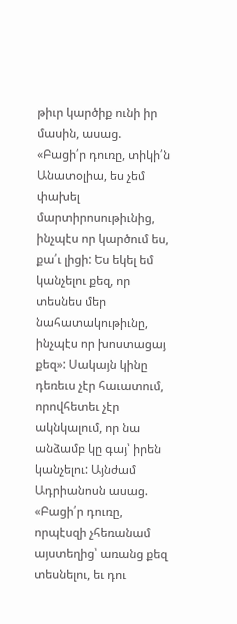թիւր կարծիք ունի իր մասին, ասաց. «Բացի՛ր դուռը, տիկի՛ն Անատօլիա, ես չեմ փախել մարտիրոսութիւնից, ինչպէս որ կարծում ես, քա՛ւ լիցի: Ես եկել եմ կանչելու քեզ, որ տեսնես մեր նահատակութիւնը, ինչպէս որ խոստացայ քեզ»: Սակայն կինը դեռեւս չէր հաւատում, որովհետեւ չէր ակնկալում, որ նա անձամբ կը գայ՝ իրեն կանչելու: Այնժամ Ադրիանոսն ասաց. «Բացի՛ր դուռը, որպէսզի չհեռանամ այստեղից՝ առանց քեզ տեսնելու, եւ դու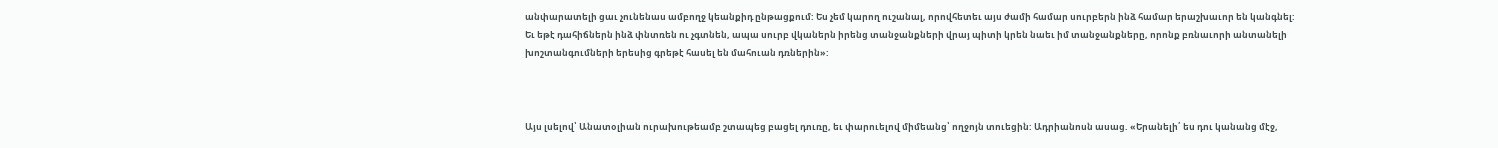անփարատելի ցաւ չունենաս ամբողջ կեանքիդ ընթացքում: Ես չեմ կարող ուշանալ, որովհետեւ այս ժամի համար սուրբերն ինձ համար երաշխաւոր են կանգնել: Եւ եթէ դահիճներն ինձ փնտռեն ու չգտնեն, ապա սուրբ վկաներն իրենց տանջանքների վրայ պիտի կրեն նաեւ իմ տանջանքները, որոնք բռնաւորի անտանելի խոշտանգումների երեսից գրեթէ հասել են մահուան դռներին»:



Այս լսելով՝ Անատօլիան ուրախութեամբ շտապեց բացել դուռը, եւ փարուելով միմեանց՝ ողջոյն տուեցին: Ադրիանոսն ասաց. «Երանելի՛ ես դու կանանց մէջ,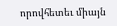որովհետեւ միայն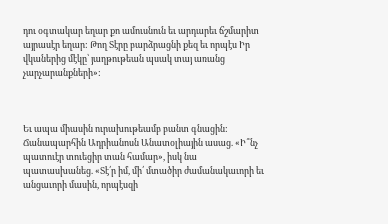դու օգտակար եղար քո ամուսնուն եւ արդարեւ ճշմարիտ այրասէր եղար: Թող Տէրը բարձրացնի քեզ եւ որպէս Իր վկաներից մէկը՝ յաղթութեան պսակ տայ առանց չարչարանքների»:



Եւ ապա միասին ուրախութեամբ բանտ գնացին: Ճանապարհին Ադրիանոսն Անատօլիային ասաց. «Ի՞նչ պատուէր տուեցիր տան համար», իսկ նա պատասխանեց. «Տէ՛ր իմ, մի՛ մտածիր ժամանակաւորի եւ անցաւորի մասին, որպէսզի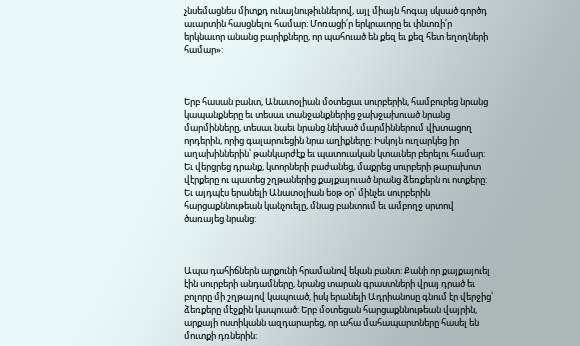չնսեմացնես միտքդ ունայնութիւններով, այլ միայն հոգայ սկսած գործդ աւարտին հասցնելու համար: Մոռացի՛ր երկրաւորը եւ փնտռի՛ր երկնաւոր անանց բարիքները, որ պահուած են քեզ եւ քեզ հետ եղողների համար»:



Երբ հասան բանտ, Անատօլիան մօտեցաւ սուրբերին, համբուրեց նրանց կապանքները եւ տեսաւ տանջանքներից ջախջախուած նրանց մարմինները, տեսաւ նաեւ նրանց նեխած մարմիններում վխտացող որդերին, որից գալարուեցին նրա աղիքները: Իսկոյն ուղարկեց իր աղախիններին՝ թանկարժէք եւ պատուական կտաւներ բերելու համար: Եւ վերցրեց դրանք, կտորների բաժանեց, մաքրեց սուրբերի թարախոտ վէրքերը ու պատեց շղթաներից քայքայուած նրանց ձեռքերն ու ոտքերը: Եւ այդպէս երանելի Անատօլիան եօթ օր՝ մինչեւ սուրբերին հարցաքննութեան կանչուելը, մնաց բանտում եւ ամբողջ սրտով ծառայեց նրանց:



Ապա դահիճներն արքունի հրամանով եկան բանտ: Քանի որ քայքայուել էին սուրբերի անդամները, նրանց տարան գրաստների վրայ դրած եւ բոլորը մի շղթայով կապուած, իսկ երանելի Ադրիանոսը գնում էր վերջից՝ ձեռքերը մէջքին կապուած: Երբ մօտեցան հարցաքննութեան վայրին, արքայի ոստիկանն ազդարարեց, որ ահա մահապարտները հասել են մուտքի դռներին: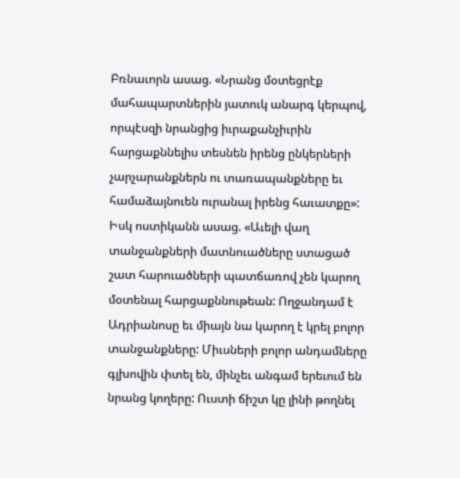Բռնաւորն ասաց. «Նրանց մօտեցրէք մահապարտներին յատուկ անարգ կերպով, որպէսզի նրանցից իւրաքանչիւրին հարցաքննելիս տեսնեն իրենց ընկերների չարչարանքներն ու տառապանքները եւ համաձայնուեն ուրանալ իրենց հաւատքը»: Իսկ ոստիկանն ասաց. «Աւելի վաղ տանջանքների մատնուածները ստացած շատ հարուածների պատճառով չեն կարող մօտենալ հարցաքննութեան: Ողջանդամ է Ադրիանոսը եւ միայն նա կարող է կրել բոլոր տանջանքները: Միւսների բոլոր անդամները գլխովին փտել են, մինչեւ անգամ երեւում են նրանց կողերը: Ուստի ճիշտ կը լինի թողնել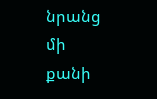նրանց մի քանի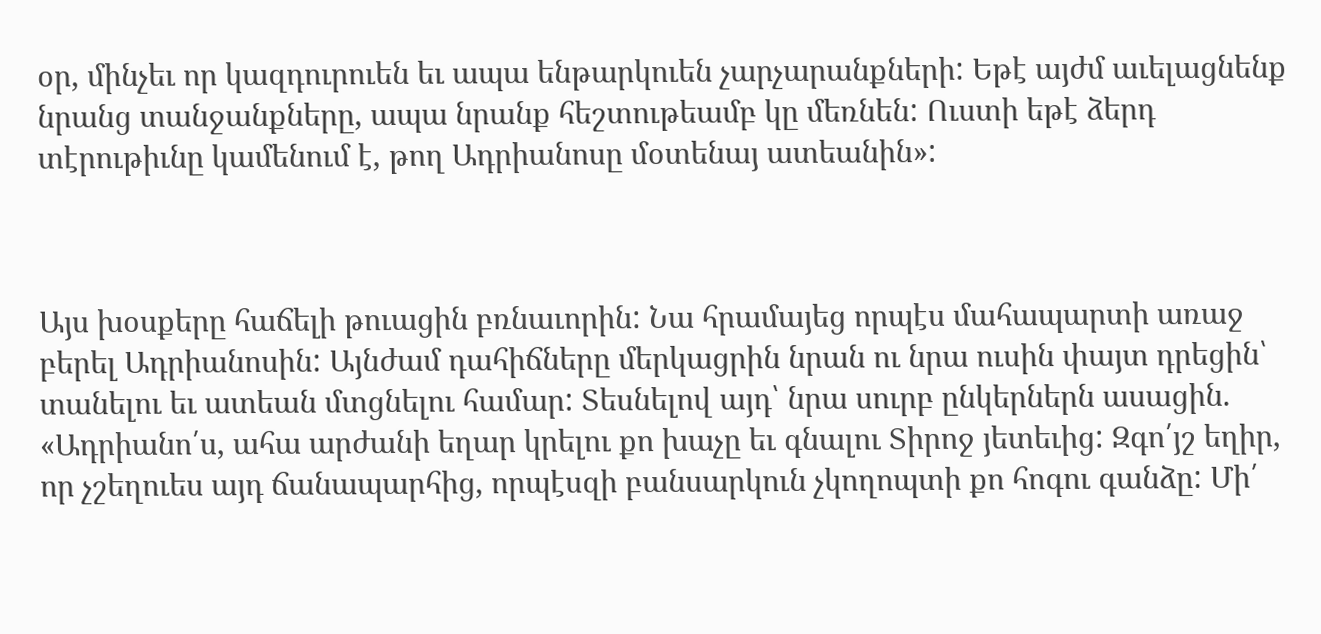օր, մինչեւ որ կազդուրուեն եւ ապա ենթարկուեն չարչարանքների: Եթէ այժմ աւելացնենք նրանց տանջանքները, ապա նրանք հեշտութեամբ կը մեռնեն: Ուստի եթէ ձերդ տէրութիւնը կամենում է, թող Ադրիանոսը մօտենայ ատեանին»:



Այս խօսքերը հաճելի թուացին բռնաւորին: Նա հրամայեց որպէս մահապարտի առաջ բերել Ադրիանոսին: Այնժամ դահիճները մերկացրին նրան ու նրա ուսին փայտ դրեցին՝ տանելու եւ ատեան մտցնելու համար: Տեսնելով այդ՝ նրա սուրբ ընկերներն ասացին. «Ադրիանո՛ս, ահա արժանի եղար կրելու քո խաչը եւ գնալու Տիրոջ յետեւից: Զգո՛յշ եղիր, որ չշեղուես այդ ճանապարհից, որպէսզի բանսարկուն չկողոպտի քո հոգու գանձը: Մի՛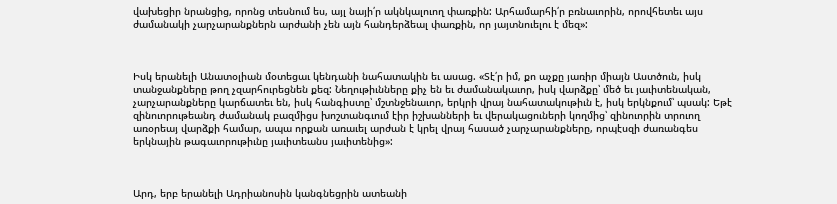վախեցիր նրանցից, որոնց տեսնում ես, այլ նայի՛ր ակնկալուող փառքին: Արհամարհի՛ր բռնաւորին, որովհետեւ այս ժամանակի չարչարանքներն արժանի չեն այն հանդերձեալ փառքին, որ յայտնուելու է մեզ»:



Իսկ երանելի Անատօլիան մօտեցաւ կենդանի նահատակին եւ ասաց. «Տէ՛ր իմ, քո աչքը յառիր միայն Աստծուն, իսկ տանջանքները թող չզարհուրեցնեն քեզ: Նեղութիւնները քիչ են եւ ժամանակաւոր, իսկ վարձքը՝ մեծ եւ յաւիտենական, չարչարանքները կարճատեւ են, իսկ հանգիստը՝ մշտնջենաւոր, երկրի վրայ նահատակութիւն է, իսկ երկնքում՝ պսակ: Եթէ զինուորութեանդ ժամանակ բազմիցս խոշտանգւում էիր իշխանների եւ վերակացուների կողմից՝ զինուորին տրուող առօրեայ վարձքի համար, ապա որքան առաւել արժան է կրել վրայ հասած չարչարանքները, որպէսզի ժառանգես երկնային թագաւորութիւնը յաւիտեանս յաւիտենից»:



Արդ, երբ երանելի Ադրիանոսին կանգնեցրին ատեանի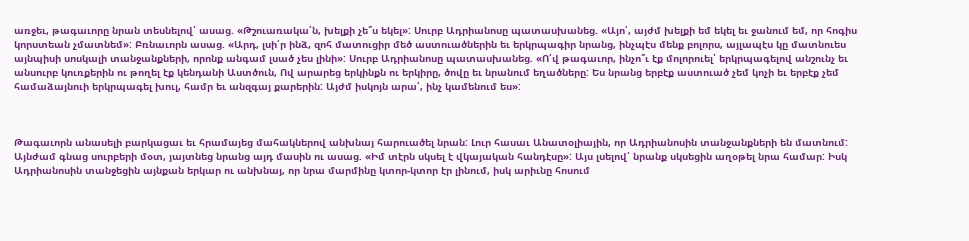առջեւ, թագաւորը նրան տեսնելով՝ ասաց. «Թշուառակա՛ն, խելքի չե՞ս եկել»: Սուրբ Ադրիանոսը պատասխանեց. «Այո՛, այժմ խելքի եմ եկել եւ ջանում եմ, որ հոգիս կորստեան չմատնեմ»: Բռնաւորն ասաց. «Արդ, լսի՛ր ինձ, զոհ մատուցիր մեծ աստուածներին եւ երկրպագիր նրանց, ինչպէս մենք բոլորս, այլապէս կը մատնուես այնպիսի սոսկալի տանջանքների, որոնք անգամ լսած չես լինի»: Սուրբ Ադրիանոսը պատասխանեց. «Ո՛վ թագաւոր, ինչո՞ւ էք մոլորուել՝ երկրպագելով անշունչ եւ անսուրբ կուռքերին ու թողել էք կենդանի Աստծուն, Ով արարեց երկինքն ու երկիրը, ծովը եւ նրանում եղածները: Ես նրանց երբէք աստուած չեմ կոչի եւ երբէք չեմ համաձայնուի երկրպագել խուլ, համր եւ անզգայ քարերին: Այժմ իսկոյն արա՛, ինչ կամենում ես»:



Թագաւորն անասելի բարկացաւ եւ հրամայեց մահակներով անխնայ հարուածել նրան: Լուր հասաւ Անատօլիային, որ Ադրիանոսին տանջանքների են մատնում: Այնժամ գնաց սուրբերի մօտ, յայտնեց նրանց այդ մասին ու ասաց. «Իմ տէրն սկսել է վկայական հանդէսը»: Այս լսելով՝ նրանք սկսեցին աղօթել նրա համար: Իսկ Ադրիանոսին տանջեցին այնքան երկար ու անխնայ, որ նրա մարմինը կտոր-կտոր էր լինում, իսկ արիւնը հոսում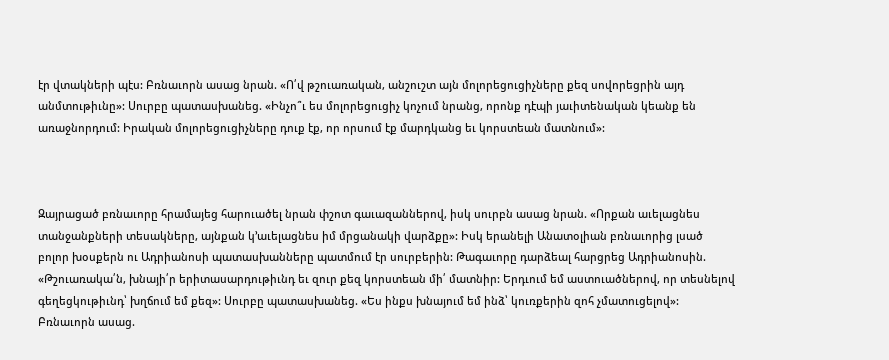էր վտակների պէս: Բռնաւորն ասաց նրան. «Ո՛վ թշուառական, անշուշտ այն մոլորեցուցիչները քեզ սովորեցրին այդ անմտութիւնը»: Սուրբը պատասխանեց. «Ինչո՞ւ ես մոլորեցուցիչ կոչում նրանց, որոնք դէպի յաւիտենական կեանք են առաջնորդում: Իրական մոլորեցուցիչները դուք էք, որ որսում էք մարդկանց եւ կորստեան մատնում»:



Զայրացած բռնաւորը հրամայեց հարուածել նրան փշոտ գաւազաններով, իսկ սուրբն ասաց նրան. «Որքան աւելացնես տանջանքների տեսակները, այնքան կ՚աւելացնես իմ մրցանակի վարձքը»: Իսկ երանելի Անատօլիան բռնաւորից լսած բոլոր խօսքերն ու Ադրիանոսի պատասխանները պատմում էր սուրբերին: Թագաւորը դարձեալ հարցրեց Ադրիանոսին. «Թշուառակա՛ն, խնայի՛ր երիտասարդութիւնդ եւ զուր քեզ կորստեան մի՛ մատնիր: Երդւում եմ աստուածներով, որ տեսնելով գեղեցկութիւնդ՝ խղճում եմ քեզ»: Սուրբը պատասխանեց. «Ես ինքս խնայում եմ ինձ՝ կուռքերին զոհ չմատուցելով»: Բռնաւորն ասաց.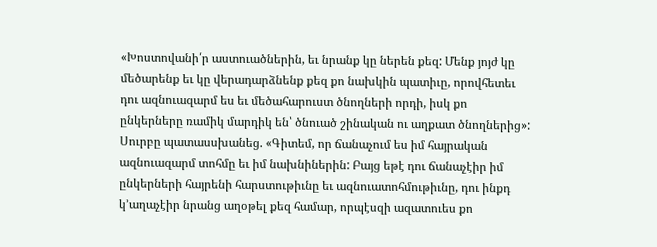«Խոստովանի՛ր աստուածներին, եւ նրանք կը ներեն քեզ: Մենք յոյժ կը մեծարենք եւ կը վերադարձնենք քեզ քո նախկին պատիւը, որովհետեւ դու ազնուազարմ ես եւ մեծահարուստ ծնողների որդի, իսկ քո ընկերները ռամիկ մարդիկ են՝ ծնուած շինական ու աղքատ ծնողներից»: Սուրբը պատասսխանեց. «Գիտեմ, որ ճանաչում ես իմ հայրական ազնուազարմ տոհմը եւ իմ նախնիներին: Բայց եթէ դու ճանաչէիր իմ ընկերների հայրենի հարստութիւնը եւ ազնուատոհմութիւնը, դու ինքդ կ՚աղաչէիր նրանց աղօթել քեզ համար, որպէսզի ազատուես քո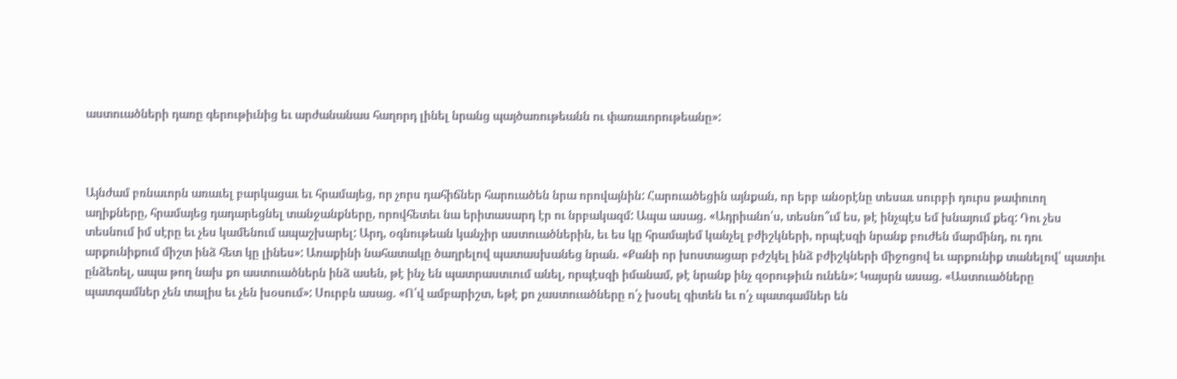աստուածների դառը գերութիւնից եւ արժանանաս հաղորդ լինել նրանց պայծառութեանն ու փառաւորութեանը»:



Այնժամ բռնաւորն առաւել բարկացաւ եւ հրամայեց, որ չորս դահիճներ հարուածեն նրա որովայնին: Հարուածեցին այնքան, որ երբ անօրէնը տեսաւ սուրբի դուրս թափուող աղիքները, հրամայեց դադարեցնել տանջանքները, որովհետեւ նա երիտասարդ էր ու նրբակազմ: Ապա ասաց. «Ադրիանո՛ս, տեսնո՞ւմ ես, թէ ինչպէս եմ խնայում քեզ: Դու չես տեսնում իմ սէրը եւ չես կամենում ապաշխարել: Արդ, օգնութեան կանչիր աստուածներին, եւ ես կը հրամայեմ կանչել բժիշկների, որպէսզի նրանք բուժեն մարմինդ, ու դու արքունիքում միշտ ինձ հետ կը լինես»: Առաքինի նահատակը ծաղրելով պատասխանեց նրան. «Քանի որ խոստացար բժշկել ինձ բժիշկների միջոցով եւ արքունիք տանելով՝ պատիւ ընձեռել, ապա թող նախ քո աստուածներն ինձ ասեն, թէ ինչ են պատրաստւում անել, որպէսզի իմանամ, թէ նրանք ինչ զօրութիւն ունեն»: Կայսրն ասաց. «Աստուածները պատգամներ չեն տալիս եւ չեն խօսում»: Սուրբն ասաց. «Ո՛վ ամբարիշտ, եթէ քո չաստուածները ո՛չ խօսել գիտեն եւ ո՛չ պատգամներ են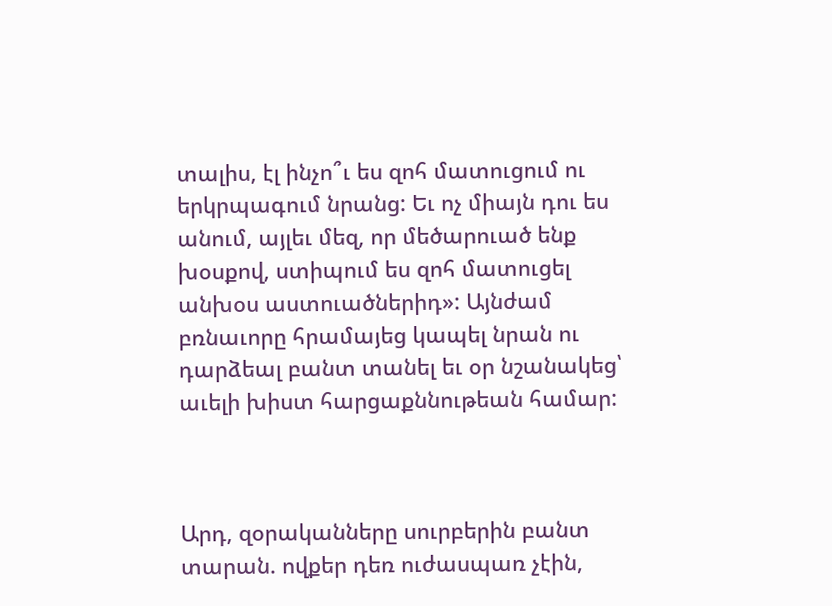տալիս, էլ ինչո՞ւ ես զոհ մատուցում ու երկրպագում նրանց: Եւ ոչ միայն դու ես անում, այլեւ մեզ, որ մեծարուած ենք խօսքով, ստիպում ես զոհ մատուցել անխօս աստուածներիդ»: Այնժամ բռնաւորը հրամայեց կապել նրան ու դարձեալ բանտ տանել եւ օր նշանակեց՝ աւելի խիստ հարցաքննութեան համար:



Արդ, զօրականները սուրբերին բանտ տարան. ովքեր դեռ ուժասպառ չէին,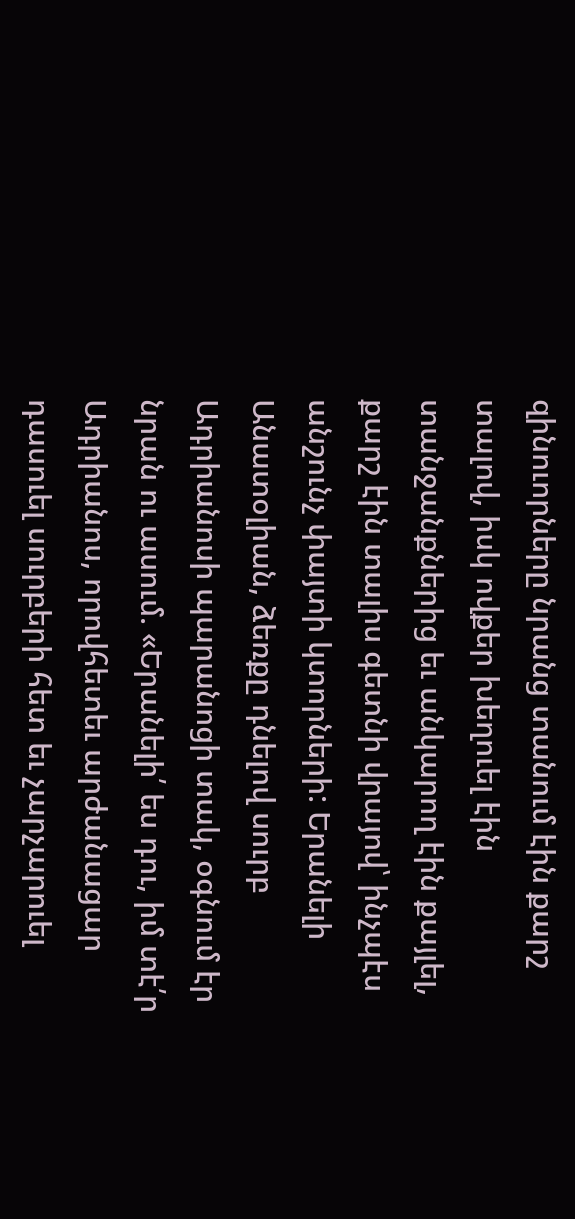զինուորները նրանց տանում էին քարշ տալով, իսկ ովքեր խեղուել էին տանջանքներից եւ անկարող էին քայլել, քարշ էին տալիս գետնի վրայով՝ ինչպէս անշունչ փայտի կտորների: Երանելի Անատօլիան, ձեռքը դնելով սուրբ Ադրիանոսի պարանոցի տակ, օգնում էր նրան ու ասում. «Երանելի՛ ես դու, իմ տէ՛ր Ադրիանոս, որովհետեւ արժանացար դասուել սուրբերի հետ եւ չարչարուել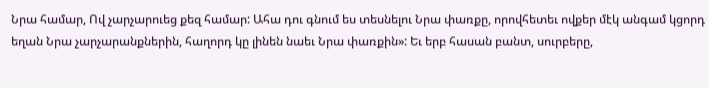Նրա համար, Ով չարչարուեց քեզ համար: Ահա դու գնում ես տեսնելու Նրա փառքը, որովհետեւ ովքեր մէկ անգամ կցորդ եղան Նրա չարչարանքներին, հաղորդ կը լինեն նաեւ Նրա փառքին»: Եւ երբ հասան բանտ, սուրբերը,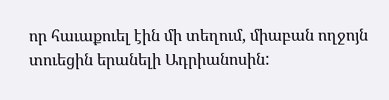որ հաւաքուել էին մի տեղում, միաբան ողջոյն տուեցին երանելի Ադրիանոսին: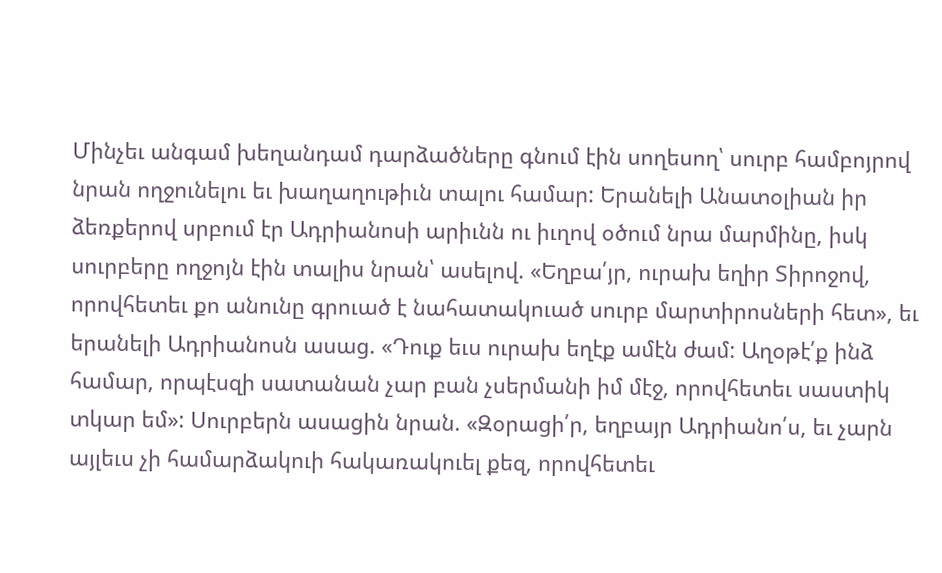Մինչեւ անգամ խեղանդամ դարձածները գնում էին սողեսող՝ սուրբ համբոյրով նրան ողջունելու եւ խաղաղութիւն տալու համար: Երանելի Անատօլիան իր ձեռքերով սրբում էր Ադրիանոսի արիւնն ու իւղով օծում նրա մարմինը, իսկ սուրբերը ողջոյն էին տալիս նրան՝ ասելով. «Եղբա՛յր, ուրախ եղիր Տիրոջով, որովհետեւ քո անունը գրուած է նահատակուած սուրբ մարտիրոսների հետ», եւ երանելի Ադրիանոսն ասաց. «Դուք եւս ուրախ եղէք ամէն ժամ: Աղօթէ՛ք ինձ համար, որպէսզի սատանան չար բան չսերմանի իմ մէջ, որովհետեւ սաստիկ տկար եմ»: Սուրբերն ասացին նրան. «Զօրացի՛ր, եղբայր Ադրիանո՛ս, եւ չարն այլեւս չի համարձակուի հակառակուել քեզ, որովհետեւ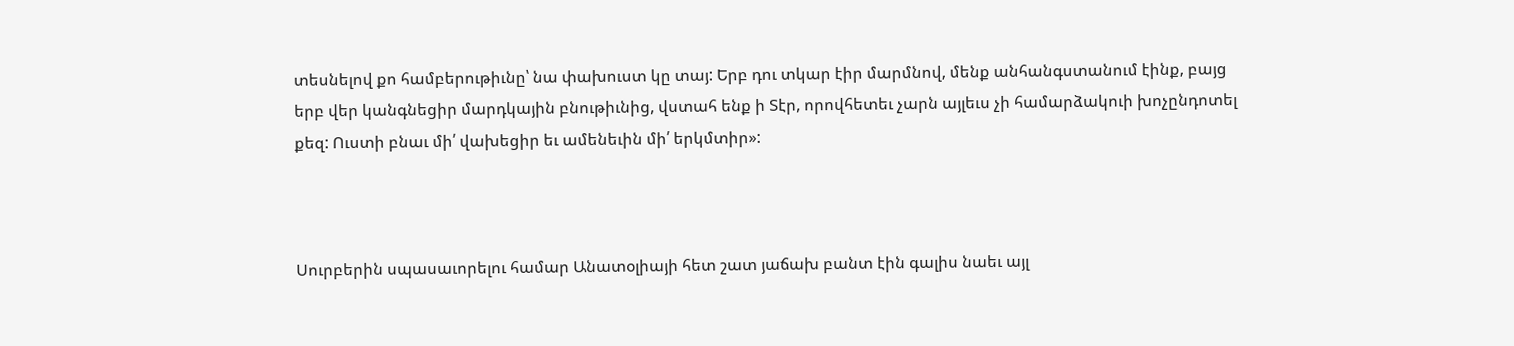տեսնելով քո համբերութիւնը՝ նա փախուստ կը տայ: Երբ դու տկար էիր մարմնով, մենք անհանգստանում էինք, բայց երբ վեր կանգնեցիր մարդկային բնութիւնից, վստահ ենք ի Տէր, որովհետեւ չարն այլեւս չի համարձակուի խոչընդոտել քեզ: Ուստի բնաւ մի՛ վախեցիր եւ ամենեւին մի՛ երկմտիր»:



Սուրբերին սպասաւորելու համար Անատօլիայի հետ շատ յաճախ բանտ էին գալիս նաեւ այլ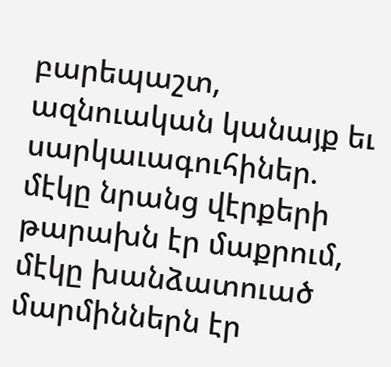բարեպաշտ, ազնուական կանայք եւ սարկաւագուհիներ. մէկը նրանց վէրքերի թարախն էր մաքրում, մէկը խանձատուած մարմիններն էր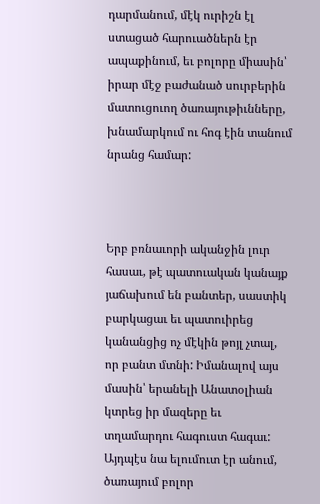դարմանում, մէկ ուրիշն էլ ստացած հարուածներն էր ապաքինում, եւ բոլորը միասին՝ իրար մէջ բաժանած սուրբերին մատուցուող ծառայութիւնները, խնամարկում ու հոգ էին տանում նրանց համար:



Երբ բռնաւորի ականջին լուր հասաւ, թէ պատուական կանայք յաճախում են բանտեր, սաստիկ բարկացաւ եւ պատուիրեց կանանցից ոչ մէկին թոյլ չտալ, որ բանտ մտնի: Իմանալով այս մասին՝ երանելի Անատօլիան կտրեց իր մազերը եւ տղամարդու հագուստ հագաւ: Այդպէս նա ելումուտ էր անում, ծառայում բոլոր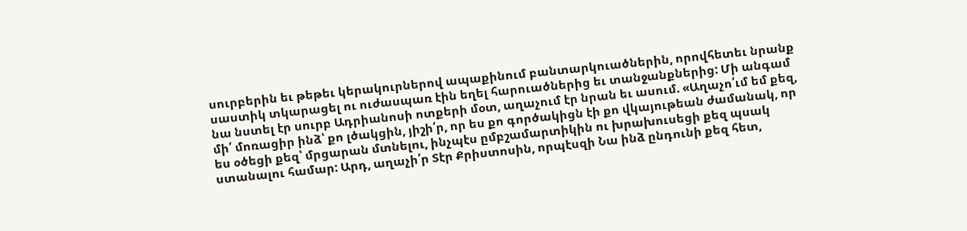սուրբերին եւ թեթեւ կերակուրներով ապաքինում բանտարկուածներին, որովհետեւ նրանք սաստիկ տկարացել ու ուժասպառ էին եղել հարուածներից եւ տանջանքներից: Մի անգամ նա նստել էր սուրբ Ադրիանոսի ոտքերի մօտ, աղաչում էր նրան եւ ասում. «Աղաչո՛ւմ եմ քեզ, մի՛ մոռացիր ինձ՝ քո լծակցին, յիշի՛ր, որ ես քո գործակիցն էի քո վկայութեան ժամանակ, որ ես օծեցի քեզ՝ մրցարան մտնելու, ինչպէս ըմբշամարտիկին ու խրախուսեցի քեզ պսակ ստանալու համար: Արդ, աղաչի՛ր Տէր Քրիստոսին, որպէսզի Նա ինձ ընդունի քեզ հետ,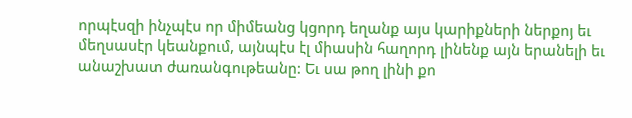որպէսզի ինչպէս որ միմեանց կցորդ եղանք այս կարիքների ներքոյ եւ մեղսասէր կեանքում, այնպէս էլ միասին հաղորդ լինենք այն երանելի եւ անաշխատ ժառանգութեանը: Եւ սա թող լինի քո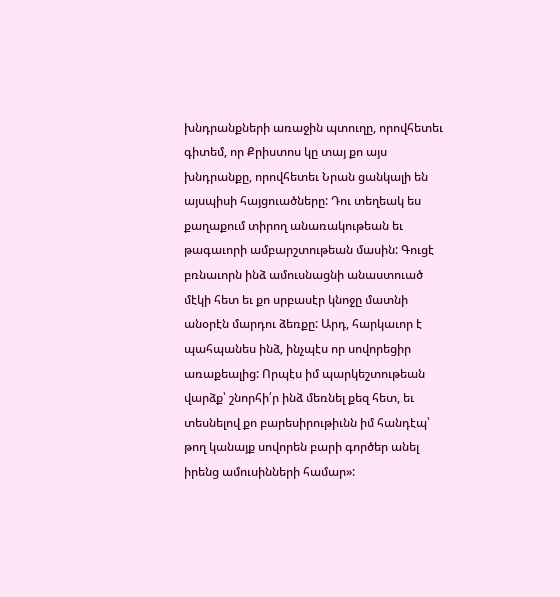խնդրանքների առաջին պտուղը, որովհետեւ գիտեմ, որ Քրիստոս կը տայ քո այս խնդրանքը, որովհետեւ Նրան ցանկալի են այսպիսի հայցուածները: Դու տեղեակ ես քաղաքում տիրող անառակութեան եւ թագաւորի ամբարշտութեան մասին: Գուցէ բռնաւորն ինձ ամուսնացնի անաստուած մէկի հետ եւ քո սրբասէր կնոջը մատնի անօրէն մարդու ձեռքը: Արդ, հարկաւոր է պահպանես ինձ, ինչպէս որ սովորեցիր առաքեալից: Որպէս իմ պարկեշտութեան վարձք՝ շնորհի՛ր ինձ մեռնել քեզ հետ, եւ տեսնելով քո բարեսիրութիւնն իմ հանդէպ՝ թող կանայք սովորեն բարի գործեր անել իրենց ամուսինների համար»: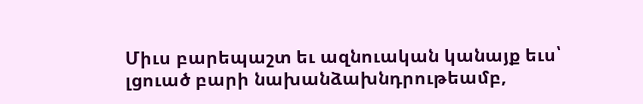Միւս բարեպաշտ եւ ազնուական կանայք եւս՝ լցուած բարի նախանձախնդրութեամբ,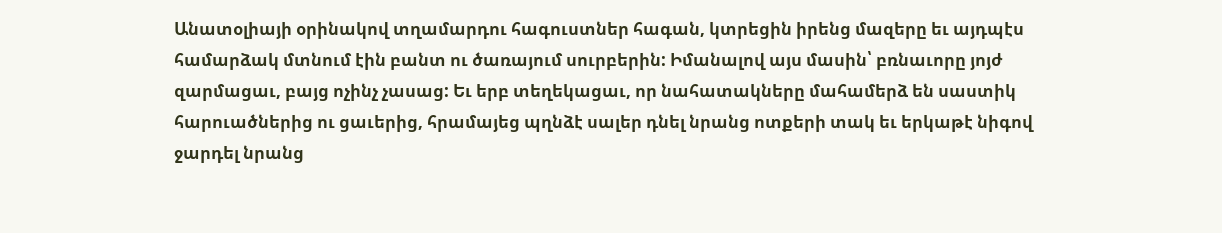Անատօլիայի օրինակով տղամարդու հագուստներ հագան, կտրեցին իրենց մազերը եւ այդպէս համարձակ մտնում էին բանտ ու ծառայում սուրբերին: Իմանալով այս մասին՝ բռնաւորը յոյժ զարմացաւ, բայց ոչինչ չասաց: Եւ երբ տեղեկացաւ, որ նահատակները մահամերձ են սաստիկ հարուածներից ու ցաւերից, հրամայեց պղնձէ սալեր դնել նրանց ոտքերի տակ եւ երկաթէ նիգով ջարդել նրանց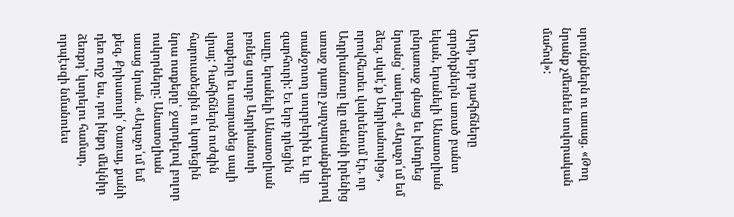սրունքներն ու ասաց. «Թող նրանք չմեռնեն սովորական մահով»:



Արդ, երբ դահիճները գործիքներն առած բանտ եկան, երանելի Անատօլիան ընդառաջ գնաց եւ խնդրեց նրանց՝ ասելով. «Աղաչո՛ւմ եմ ձեզ, սկսէ՛ք Ադրիանոսից», որովհետեւ վախենում էր, որ Ադրիանոսը կը տեսնի իրենից առաջ դառը չարչարանքներով տանջուող սուրբերին եւ կը զարհուրի: Եւ երբ դրեցին սալը, երանելի Անատօլիան բռնեց սուրբ Ադրիանոսի ոտքերը եւ տարածեց սալի վրայ: Դահիճներն ուժգին հարուածեցին ու կտրեցին նրա ոտքերը՝ ջարդելով բոլոր ոսկորները: Անատօլիան ասաց նրան. «Աղաչո՛ւմ եմ քեզ, Քրիստոսի՛ ծառայ, քանի դեռ ողջ ես, դու ինքդ մեկնիր ձեռքդ՝ կտրելու համար, որպէսզի նմանուես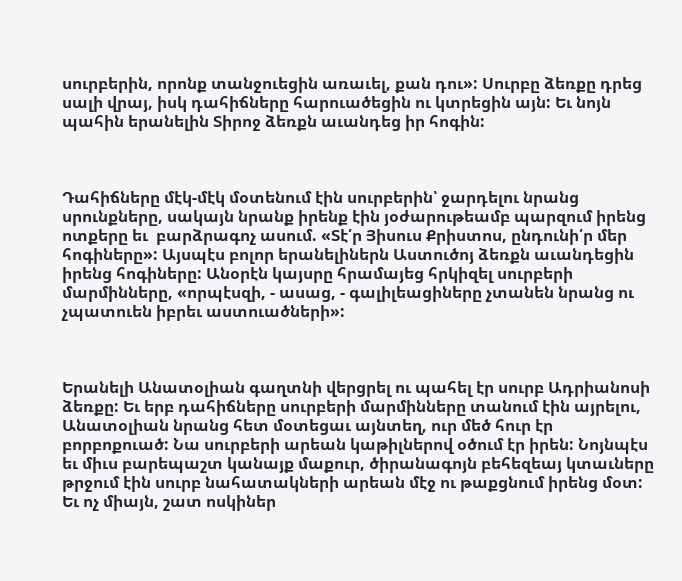սուրբերին, որոնք տանջուեցին առաւել, քան դու»: Սուրբը ձեռքը դրեց սալի վրայ, իսկ դահիճները հարուածեցին ու կտրեցին այն: Եւ նոյն պահին երանելին Տիրոջ ձեռքն աւանդեց իր հոգին:



Դահիճները մէկ-մէկ մօտենում էին սուրբերին՝ ջարդելու նրանց սրունքները, սակայն նրանք իրենք էին յօժարութեամբ պարզում իրենց ոտքերը եւ  բարձրագոչ ասում. «Տէ՛ր Յիսուս Քրիստոս, ընդունի՛ր մեր հոգիները»: Այսպէս բոլոր երանելիներն Աստուծոյ ձեռքն աւանդեցին իրենց հոգիները: Անօրէն կայսրը հրամայեց հրկիզել սուրբերի մարմինները, «որպէսզի, - ասաց, - գալիլեացիները չտանեն նրանց ու չպատուեն իբրեւ աստուածների»:



Երանելի Անատօլիան գաղտնի վերցրել ու պահել էր սուրբ Ադրիանոսի ձեռքը: Եւ երբ դահիճները սուրբերի մարմինները տանում էին այրելու, Անատօլիան նրանց հետ մօտեցաւ այնտեղ, ուր մեծ հուր էր բորբոքուած: Նա սուրբերի արեան կաթիլներով օծում էր իրեն: Նոյնպէս եւ միւս բարեպաշտ կանայք մաքուր, ծիրանագոյն բեհեզեայ կտաւները թրջում էին սուրբ նահատակների արեան մէջ ու թաքցնում իրենց մօտ: Եւ ոչ միայն, շատ ոսկիներ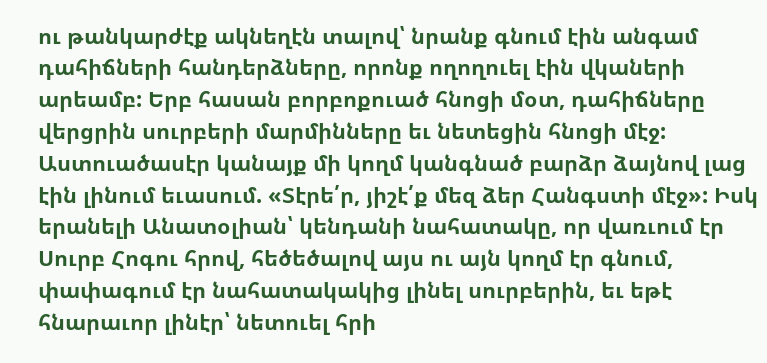ու թանկարժէք ակնեղէն տալով՝ նրանք գնում էին անգամ դահիճների հանդերձները, որոնք ողողուել էին վկաների արեամբ: Երբ հասան բորբոքուած հնոցի մօտ, դահիճները վերցրին սուրբերի մարմինները եւ նետեցին հնոցի մէջ: Աստուածասէր կանայք մի կողմ կանգնած բարձր ձայնով լաց էին լինում եւասում. «Տէրե՛ր, յիշէ՛ք մեզ ձեր Հանգստի մէջ»: Իսկ երանելի Անատօլիան՝ կենդանի նահատակը, որ վառւում էր Սուրբ Հոգու հրով, հեծեծալով այս ու այն կողմ էր գնում, փափագում էր նահատակակից լինել սուրբերին, եւ եթէ հնարաւոր լինէր՝ նետուել հրի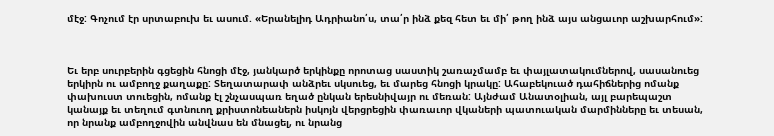մէջ: Գոչում էր սրտաբուխ եւ ասում. «Երանելիդ Ադրիանո՛ս, տա՛ր ինձ քեզ հետ եւ մի՛ թող ինձ այս անցաւոր աշխարհում»:



Եւ երբ սուրբերին գցեցին հնոցի մէջ, յանկարծ երկինքը որոտաց սաստիկ շառաչմամբ եւ փայլատակումներով, սասանուեց երկիրն ու ամբողջ քաղաքը: Տեղատարափ անձրեւ սկսուեց, եւ մարեց հնոցի կրակը: Ահաբեկուած դահիճներից ոմանք փախուստ տուեցին, ոմանք էլ շնչասպառ եղած ընկան երեսնիվայր ու մեռան: Այնժամ Անատօլիան, այլ բարեպաշտ կանայք եւ տեղում գտնուող քրիստոնեաներն իսկոյն վերցրեցին փառաւոր վկաների պատուական մարմինները եւ տեսան, որ նրանք ամբողջովին անվնաս են մնացել, ու նրանց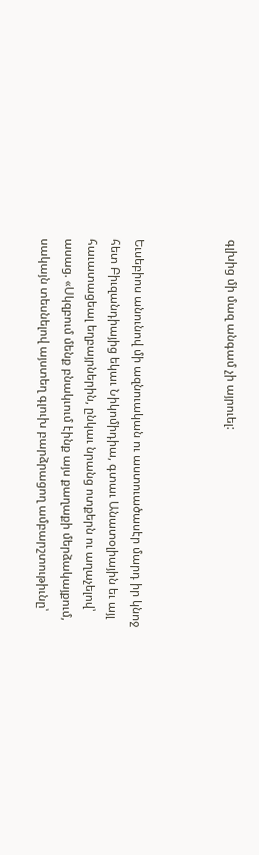գլխից մի մազ անգամ չի այրուել:



Եւսեբիոս անունով մի ազնուական ու աստուածասէր մարդ իր կնոջ հետ Բիւզանդիայից եկաւ Նիկոմիդիա, գտաւ Անատօլիային եւ այլ հաւատացեալ եղբայրներին, ընկաւ նրանց ոտքերն ու աղաչելով՝ ասաց. «Սկզբում մենք բնակւում էինք այս քաղաքի մերձակայքում, սակայն տեսնելով այստեղ գլուխ բարձրացող ամբարշտութիւնը՝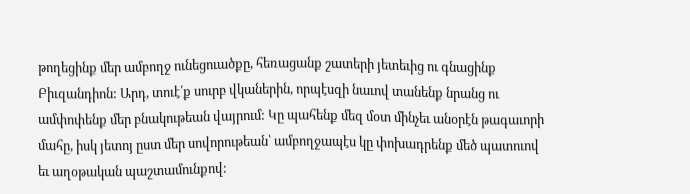թողեցինք մեր ամբողջ ունեցուածքը, հեռացանք շատերի յետեւից ու գնացինք Բիւզանդիոն: Արդ, տուէ՛ք սուրբ վկաներին, որպէսզի նաւով տանենք նրանց ու ամփոփենք մեր բնակութեան վայրում: Կը պահենք մեզ մօտ մինչեւ անօրէն թագաւորի մահը, իսկ յետոյ ըստ մեր սովորութեան՝ ամբողջապէս կը փոխադրենք մեծ պատուով եւ աղօթական պաշտամունքով: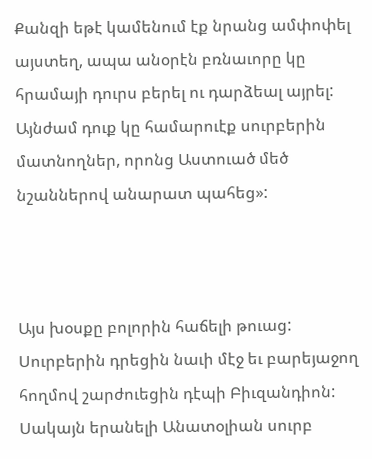Քանզի եթէ կամենում էք նրանց ամփոփել այստեղ, ապա անօրէն բռնաւորը կը հրամայի դուրս բերել ու դարձեալ այրել: Այնժամ դուք կը համարուէք սուրբերին մատնողներ, որոնց Աստուած մեծ նշաններով անարատ պահեց»:



Այս խօսքը բոլորին հաճելի թուաց: Սուրբերին դրեցին նաւի մէջ եւ բարեյաջող հողմով շարժուեցին դէպի Բիւզանդիոն: Սակայն երանելի Անատօլիան սուրբ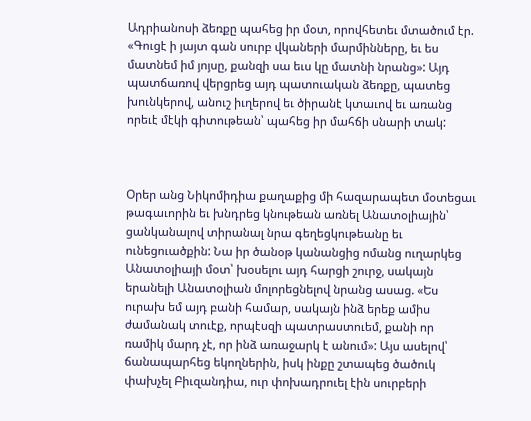Ադրիանոսի ձեռքը պահեց իր մօտ, որովհետեւ մտածում էր. «Գուցէ ի յայտ գան սուրբ վկաների մարմինները, եւ ես մատնեմ իմ յոյսը, քանզի սա եւս կը մատնի նրանց»: Այդ պատճառով վերցրեց այդ պատուական ձեռքը, պատեց խունկերով, անուշ իւղերով եւ ծիրանէ կտաւով եւ առանց որեւէ մէկի գիտութեան՝ պահեց իր մահճի սնարի տակ:



Օրեր անց Նիկոմիդիա քաղաքից մի հազարապետ մօտեցաւ թագաւորին եւ խնդրեց կնութեան առնել Անատօլիային՝ ցանկանալով տիրանալ նրա գեղեցկութեանը եւ ունեցուածքին: Նա իր ծանօթ կանանցից ոմանց ուղարկեց Անատօլիայի մօտ՝ խօսելու այդ հարցի շուրջ, սակայն երանելի Անատօլիան մոլորեցնելով նրանց ասաց. «Ես ուրախ եմ այդ բանի համար, սակայն ինձ երեք ամիս ժամանակ տուէք, որպէսզի պատրաստուեմ, քանի որ ռամիկ մարդ չէ, որ ինձ առաջարկ է անում»: Այս ասելով՝ ճանապարհեց եկողներին, իսկ ինքը շտապեց ծածուկ փախչել Բիւզանդիա, ուր փոխադրուել էին սուրբերի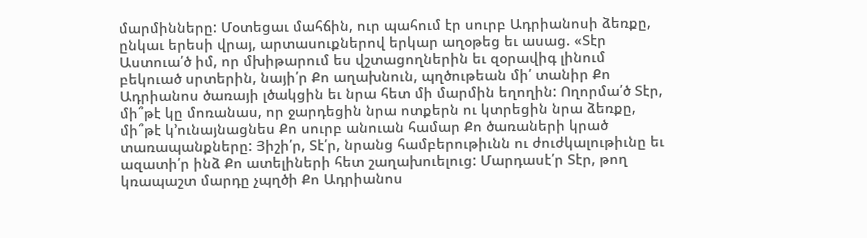մարմինները: Մօտեցաւ մահճին, ուր պահում էր սուրբ Ադրիանոսի ձեռքը, ընկաւ երեսի վրայ, արտասուքներով երկար աղօթեց եւ ասաց. «Տէր Աստուա՛ծ իմ, որ մխիթարում ես վշտացողներին եւ զօրավիգ լինում բեկուած սրտերին, նայի՛ր Քո աղախնուն, պղծութեան մի՛ տանիր Քո Ադրիանոս ծառայի լծակցին եւ նրա հետ մի մարմին եղողին: Ողորմա՛ծ Տէր, մի՞թէ կը մոռանաս, որ ջարդեցին նրա ոտքերն ու կտրեցին նրա ձեռքը, մի՞թէ կ՚ունայնացնես Քո սուրբ անուան համար Քո ծառաների կրած տառապանքները: Յիշի՛ր, Տէ՛ր, նրանց համբերութիւնն ու ժուժկալութիւնը եւ ազատի՛ր ինձ Քո ատելիների հետ շաղախուելուց: Մարդասէ՛ր Տէր, թող կռապաշտ մարդը չպղծի Քո Ադրիանոս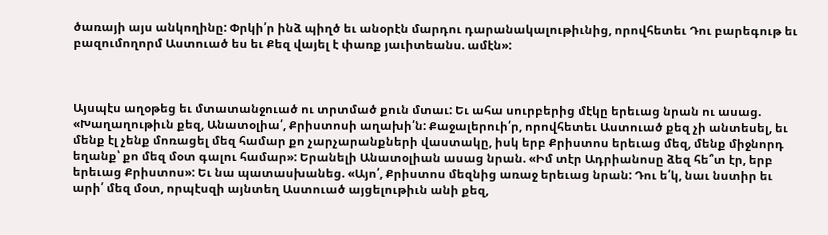ծառայի այս անկողինը: Փրկի՛ր ինձ պիղծ եւ անօրէն մարդու դարանակալութիւնից, որովհետեւ Դու բարեգութ եւ բազումողորմ Աստուած ես եւ Քեզ վայել է փառք յաւիտեանս. ամէն»:



Այսպէս աղօթեց եւ մտատանջուած ու տրտմած քուն մտաւ: Եւ ահա սուրբերից մէկը երեւաց նրան ու ասաց. «Խաղաղութիւն քեզ, Անատօլիա՛, Քրիստոսի աղախի՛ն: Քաջալերուի՛ր, որովհետեւ Աստուած քեզ չի անտեսել, եւ մենք էլ չենք մոռացել մեզ համար քո չարչարանքների վաստակը, իսկ երբ Քրիստոս երեւաց մեզ, մենք միջնորդ եղանք՝ քո մեզ մօտ գալու համար»: Երանելի Անատօլիան ասաց նրան. «Իմ տէր Ադրիանոսը ձեզ հե՞տ էր, երբ երեւաց Քրիստոս»: Եւ նա պատասխանեց. «Այո՛, Քրիստոս մեզնից առաջ երեւաց նրան: Դու ե՛կ, նաւ նստիր եւ արի՛ մեզ մօտ, որպէսզի այնտեղ Աստուած այցելութիւն անի քեզ,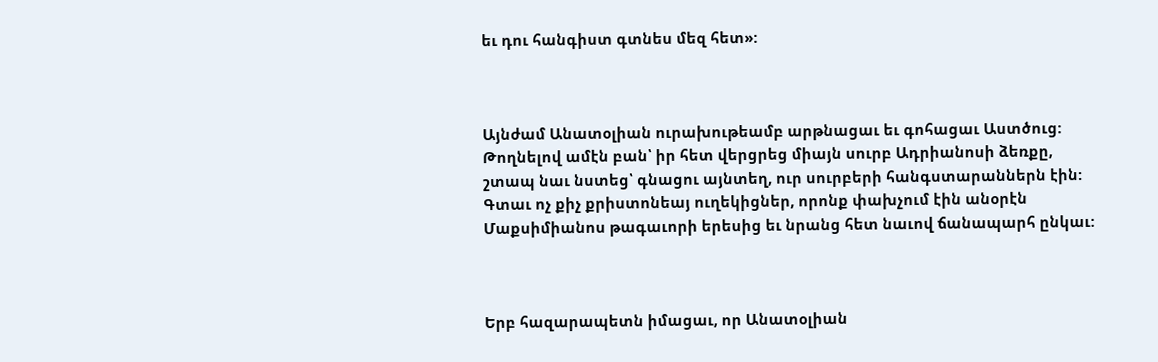եւ դու հանգիստ գտնես մեզ հետ»:



Այնժամ Անատօլիան ուրախութեամբ արթնացաւ եւ գոհացաւ Աստծուց: Թողնելով ամէն բան՝ իր հետ վերցրեց միայն սուրբ Ադրիանոսի ձեռքը, շտապ նաւ նստեց՝ գնացու այնտեղ, ուր սուրբերի հանգստարաններն էին: Գտաւ ոչ քիչ քրիստոնեայ ուղեկիցներ, որոնք փախչում էին անօրէն Մաքսիմիանոս թագաւորի երեսից եւ նրանց հետ նաւով ճանապարհ ընկաւ:



Երբ հազարապետն իմացաւ, որ Անատօլիան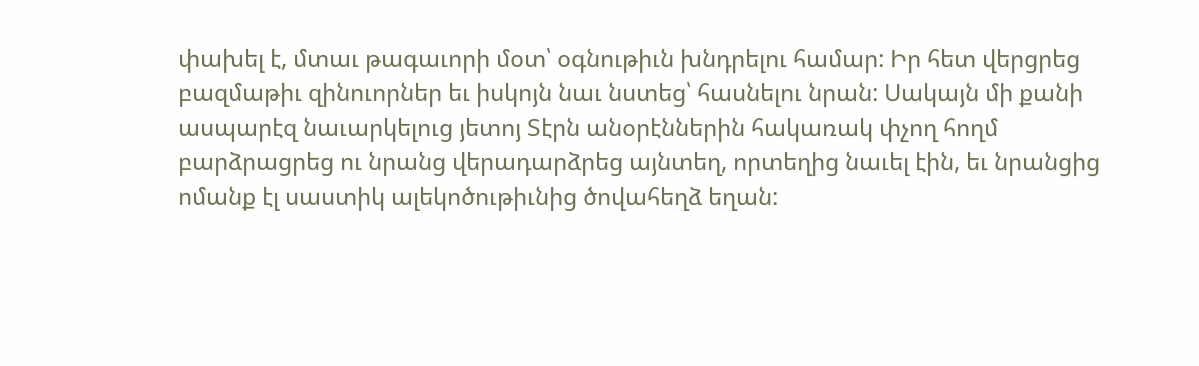փախել է, մտաւ թագաւորի մօտ՝ օգնութիւն խնդրելու համար: Իր հետ վերցրեց բազմաթիւ զինուորներ եւ իսկոյն նաւ նստեց՝ հասնելու նրան: Սակայն մի քանի ասպարէզ նաւարկելուց յետոյ Տէրն անօրէններին հակառակ փչող հողմ բարձրացրեց ու նրանց վերադարձրեց այնտեղ, որտեղից նաւել էին, եւ նրանցից ոմանք էլ սաստիկ ալեկոծութիւնից ծովահեղձ եղան: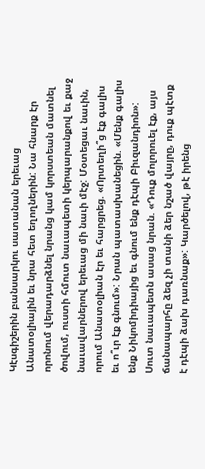Կէսգիշերին բանսարկու սատանան երեւաց Անատօլիային եւ նրա հետ եղողներին: Նա հնարք էր որոնում վերադարձնել նրանց կամ կորստեան մատնել ծովում, ուստի հմուտ նաւապետի կերպարանքով եւ քաջ նաւավարներով երեւաց մի նաւի մէջ: Մօտեցաւ նաւին, որում Անատօլիան էր եւ հարցրեց. «Որտեղի՞ց էք գալիս եւ ո՞ւր էք գնում»: Նրան պատասխանեցին. «Մենք գալիս ենք Նիկոմիդիայից եւ գնում ենք դէպի Բիւզանդիոն»: Սուտ նաւապետն ասաց նրան. «Դուք մոլորուել էք, այս ճանապարհը ձեզ չի տանի ձեր նշած վայրը, դուք պէտք է դէպի ձախ դառնաք»: Կարծելով, թէ իրենց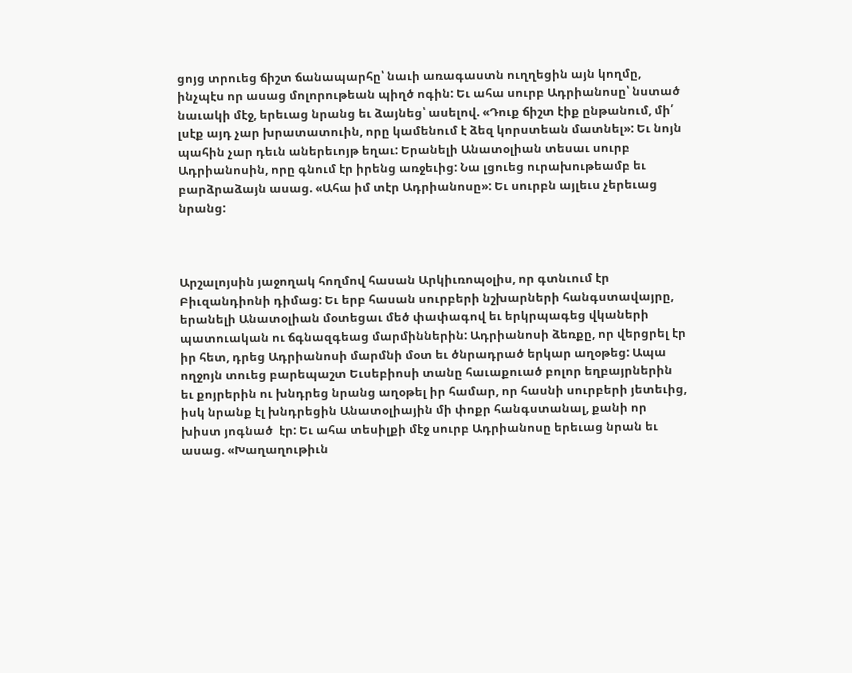ցոյց տրուեց ճիշտ ճանապարհը՝ նաւի առագաստն ուղղեցին այն կողմը, ինչպէս որ ասաց մոլորութեան պիղծ ոգին: Եւ ահա սուրբ Ադրիանոսը՝ նստած նաւակի մէջ, երեւաց նրանց եւ ձայնեց՝ ասելով. «Դուք ճիշտ էիք ընթանում, մի՛ լսէք այդ չար խրատատուին, որը կամենում է ձեզ կորստեան մատնել»: Եւ նոյն պահին չար դեւն աներեւոյթ եղաւ: Երանելի Անատօլիան տեսաւ սուրբ Ադրիանոսին, որը գնում էր իրենց առջեւից: Նա լցուեց ուրախութեամբ եւ բարձրաձայն ասաց. «Ահա իմ տէր Ադրիանոսը»: Եւ սուրբն այլեւս չերեւաց նրանց:



Արշալոյսին յաջողակ հողմով հասան Արկիւռոպօլիս, որ գտնւում էր Բիւզանդիոնի դիմաց: Եւ երբ հասան սուրբերի նշխարների հանգստավայրը, երանելի Անատօլիան մօտեցաւ մեծ փափագով եւ երկրպագեց վկաների պատուական ու ճգնազգեաց մարմիններին: Ադրիանոսի ձեռքը, որ վերցրել էր իր հետ, դրեց Ադրիանոսի մարմնի մօտ եւ ծնրադրած երկար աղօթեց: Ապա ողջոյն տուեց բարեպաշտ Եւսեբիոսի տանը հաւաքուած բոլոր եղբայրներին եւ քոյրերին ու խնդրեց նրանց աղօթել իր համար, որ հասնի սուրբերի յետեւից, իսկ նրանք էլ խնդրեցին Անատօլիային մի փոքր հանգստանալ, քանի որ խիստ յոգնած  էր: Եւ ահա տեսիլքի մէջ սուրբ Ադրիանոսը երեւաց նրան եւ ասաց. «Խաղաղութիւն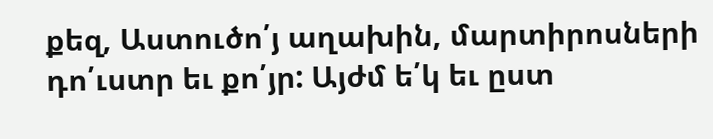քեզ, Աստուծո՛յ աղախին, մարտիրոսների դո՛ւստր եւ քո՛յր: Այժմ ե՛կ եւ ըստ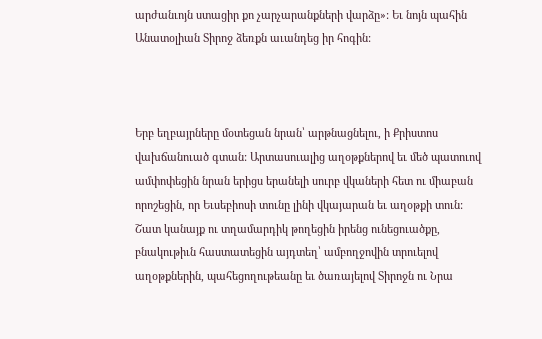արժանւոյն ստացիր քո չարչարանքների վարձը»: Եւ նոյն պահին Անատօլիան Տիրոջ ձեռքն աւանդեց իր հոգին:



Երբ եղբայրները մօտեցան նրան՝ արթնացնելու, ի Քրիստոս վախճանուած գտան: Արտասուալից աղօթքներով եւ մեծ պատուով ամփոփեցին նրան երիցս երանելի սուրբ վկաների հետ ու միաբան որոշեցին, որ Եւսեբիոսի տունը լինի վկայարան եւ աղօթքի տուն: Շատ կանայք ու տղամարդիկ թողեցին իրենց ունեցուածքը, բնակութիւն հաստատեցին այդտեղ՝ ամբողջովին տրուելով աղօթքներին, պահեցողութեանը եւ ծառայելով Տիրոջն ու Նրա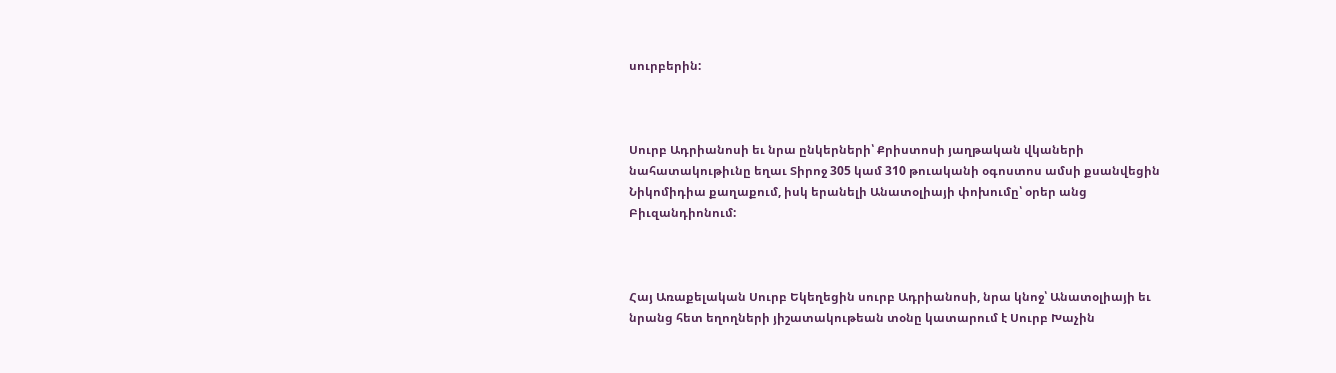սուրբերին:



Սուրբ Ադրիանոսի եւ նրա ընկերների՝ Քրիստոսի յաղթական վկաների նահատակութիւնը եղաւ Տիրոջ 305 կամ 310 թուականի օգոստոս ամսի քսանվեցին Նիկոմիդիա քաղաքում, իսկ երանելի Անատօլիայի փոխումը՝ օրեր անց Բիւզանդիոնում:



Հայ Առաքելական Սուրբ Եկեղեցին սուրբ Ադրիանոսի, նրա կնոջ՝ Անատօլիայի եւ նրանց հետ եղողների յիշատակութեան տօնը կատարում է Սուրբ Խաչին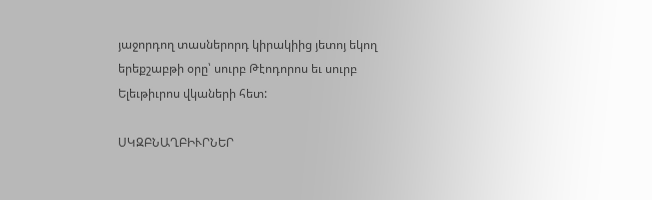յաջորդող տասներորդ կիրակիից յետոյ եկող երեքշաբթի օրը՝ սուրբ Թէոդորոս եւ սուրբ Ելեւթիւրոս վկաների հետ:

ՍԿԶԲՆԱՂԲԻՒՐՆԵՐ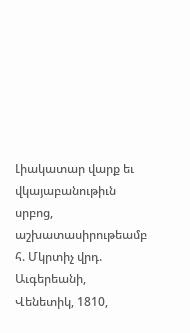Լիակատար վարք եւ վկայաբանութիւն սրբոց, աշխատասիրութեամբ հ. Մկրտիչ վրդ. Աւգերեանի, Վենետիկ, 1810,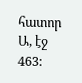հատոր Ա, էջ 463: